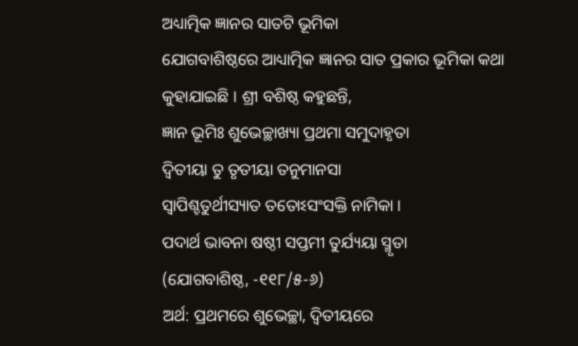ଅଧ୍ୟାତ୍ମିକ ଜ୍ଞାନର ସାତଟି ଭୂମିକା
ଯୋଗବାଶିଷ୍ଠରେ ଆଧ୍ୟାତ୍ମିକ ଜ୍ଞାନର ସାତ ପ୍ରକାର ଭୂମିକା କଥା କୁହାଯାଇଛି । ଶ୍ରୀ ବଶିଷ୍ଠ କହୁଛନ୍ତି,
ଜ୍ଞାନ ଭୂମିଃ ଶୁଭେଚ୍ଛାଖ୍ୟା ପ୍ରଥମା ସମୁଦାହୃତା
ଦ୍ୱିତୀୟା ତୁ ତୃତୀୟା ତନୁମାନସା
ସ୍ୱାପିଶ୍ଚତୁର୍ଥୀସ୍ୟାତ ତତୋଽସଂସକ୍ତି ନାମିକା ।
ପଦାର୍ଥ ଭାବନା ଷଷ୍ଠୀ ସପ୍ତମୀ ତୁର୍ଯ୍ୟୟା ସ୍ମୃତା
(ଯୋଗବାଶିଷ୍ଠ, -୧୧୮/୫-୬)
ଅର୍ଥ: ପ୍ରଥମରେ ଶୁଭେଚ୍ଛା, ଦ୍ୱିତୀୟରେ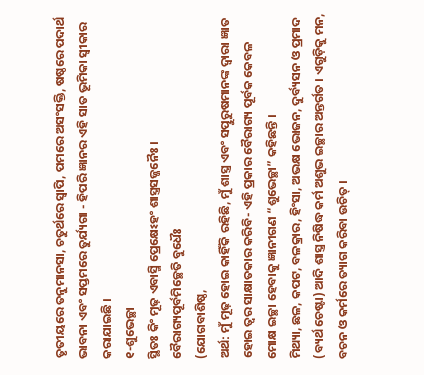ତୃତୀୟରେ ତନୁମାନସା, ଚତୁର୍ଥରେ ସ୍ୱାପି, ପମରେ ଅସଂସକ୍ତି, ଷଷ୍ଠରେ ପଦାର୍ଥ ଭାବନା ଏବଂ ସପ୍ତମରେ ତୁର୍ଯ୍ୟଗା - ହିପରି ଜ୍ଞାନର ଏହି ସାତ ଭୂମିକା ସ୍ବୀକାର କରାଯାଇଛି ।
୧-ଶୁଭେଚ୍ଛା
ସ୍ଥିତଃ କିଂ ମୂଢ଼ ଏବାସ୍ମି ପ୍ରେକ୍ଷେଽହଂ ଶାସ୍ତ୍ରସଜ୍ଜନୈଃ ।
ବୈରାଗ୍ୟପୂର୍ବମିଚ୍ଛେତି ବୁଧୈଃ
(ଯୋଗବାଶିଷ୍ଠ,
ଅର୍ଥ: ମୁଁ ମୂଢ଼ ହୋଇ କାହିଁକି ରହିଛି, ମୁଁ ଶାସ୍ତ୍ର ଏବଂ ସତ୍ପୁରୁଷମାନଙ୍କ ଦ୍ୱାରା ଜ୍ଞାତ ହୋଇ ତ୍ୱର ସାକ୍ଷାତକାର କରିବି- ଏହି ପ୍ରକାର ବୈରାଗ୍ୟ ପୂର୍ବକ କେବଳ ମୋକ୍ଷ ଇଚ୍ଛା ହେବାକୁ ଜ୍ଞାନୀଗଣ “ଶୁଭେଚ୍ଛା” କହିଛନ୍ତି ।
ମିଥ୍ୟା, ଛଳ, କପଟ, ବଳକ୍ରାର, ହିଂସା, ଅଭକ୍ଷ ଭୋଜନ, ଦୁର୍ବ୍ୟସନ ଓ ପ୍ରମାଦ (ବ୍ୟର୍ଥ ଚେଷ୍ଟା) ଆଦି ଶାସ୍ତ୍ର ନିଷିଦ୍ଧ କର୍ମ ଅଶୁଭ ଇଚ୍ଛାର ଅନ୍ତର୍ଗତ । ଏଗୁଡ଼ିକୁ ମନ, ବଚନ ଓ କର୍ମରେ ତ୍ୟାଗ କରିବା ଉଚିତ୍ ।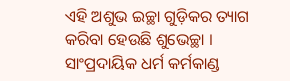ଏହି ଅଶୁଭ ଇଚ୍ଛା ଗୁଡ଼ିକର ତ୍ୟାଗ କରିବା ହେଉଛି ଶୁଭେଚ୍ଛା । ସାଂପ୍ରଦାୟିକ ଧର୍ମ କର୍ମକାଣ୍ଡ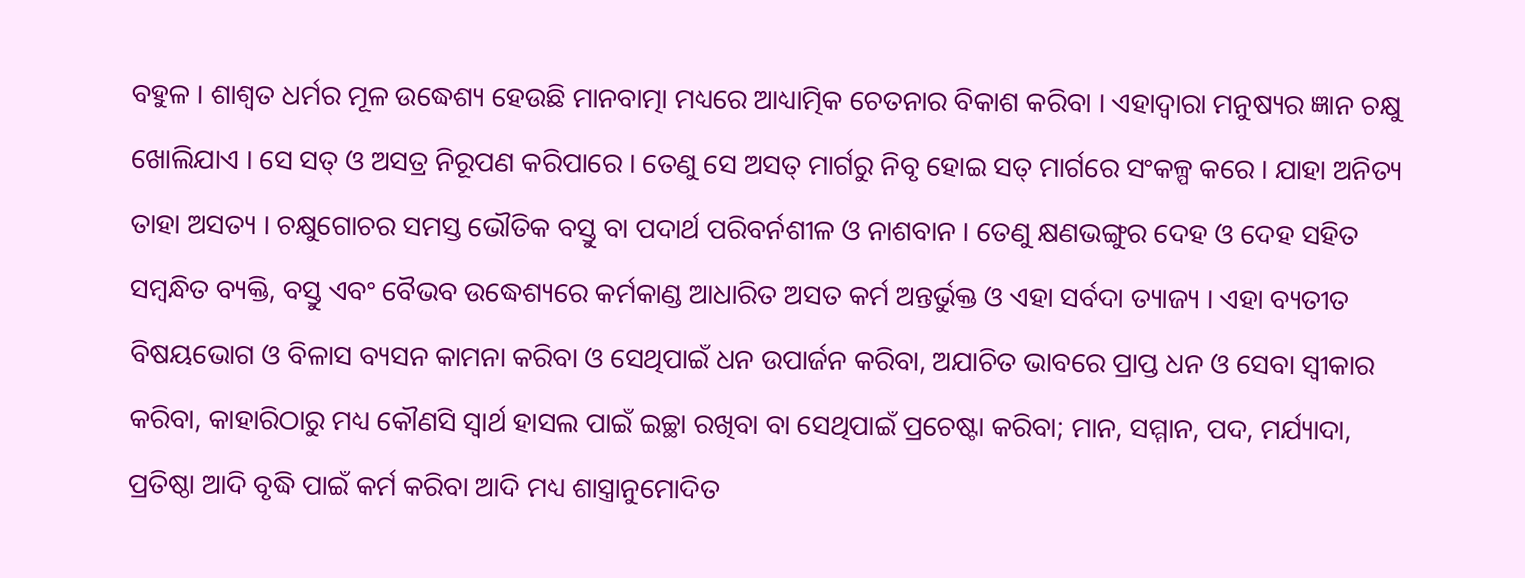ବହୁଳ । ଶାଶ୍ୱତ ଧର୍ମର ମୂଳ ଉଦ୍ଧେଶ୍ୟ ହେଉଛି ମାନବାତ୍ମା ମଧ୍ୟରେ ଆଧ୍ୟାତ୍ମିକ ଚେତନାର ବିକାଶ କରିବା । ଏହାଦ୍ୱାରା ମନୁଷ୍ୟର ଜ୍ଞାନ ଚକ୍ଷୁ ଖୋଲିଯାଏ । ସେ ସତ୍ ଓ ଅସତ୍ର ନିରୂପଣ କରିପାରେ । ତେଣୁ ସେ ଅସତ୍ ମାର୍ଗରୁ ନିବୃ ହୋଇ ସତ୍ ମାର୍ଗରେ ସଂକଳ୍ପ କରେ । ଯାହା ଅନିତ୍ୟ ତାହା ଅସତ୍ୟ । ଚକ୍ଷୁଗୋଚର ସମସ୍ତ ଭୌତିକ ବସ୍ତୁ ବା ପଦାର୍ଥ ପରିବର୍ନଶୀଳ ଓ ନାଶବାନ । ତେଣୁ କ୍ଷଣଭଙ୍ଗୁର ଦେହ ଓ ଦେହ ସହିତ ସମ୍ବନ୍ଧିତ ବ୍ୟକ୍ତି, ବସ୍ତୁ ଏବଂ ବୈଭବ ଉଦ୍ଧେଶ୍ୟରେ କର୍ମକାଣ୍ଡ ଆଧାରିତ ଅସତ କର୍ମ ଅନ୍ତର୍ଭୁକ୍ତ ଓ ଏହା ସର୍ବଦା ତ୍ୟାଜ୍ୟ । ଏହା ବ୍ୟତୀତ ବିଷୟଭୋଗ ଓ ବିଳାସ ବ୍ୟସନ କାମନା କରିବା ଓ ସେଥିପାଇଁ ଧନ ଉପାର୍ଜନ କରିବା, ଅଯାଚିତ ଭାବରେ ପ୍ରାପ୍ତ ଧନ ଓ ସେବା ସ୍ବୀକାର କରିବା, କାହାରିଠାରୁ ମଧ୍ୟ କୌଣସି ସ୍ବାର୍ଥ ହାସଲ ପାଇଁ ଇଚ୍ଛା ରଖିବା ବା ସେଥିପାଇଁ ପ୍ରଚେଷ୍ଟା କରିବା; ମାନ, ସମ୍ମାନ, ପଦ, ମର୍ଯ୍ୟାଦା, ପ୍ରତିଷ୍ଠା ଆଦି ବୃଦ୍ଧି ପାଇଁ କର୍ମ କରିବା ଆଦି ମଧ୍ୟ ଶାସ୍ତ୍ରାନୁମୋଦିତ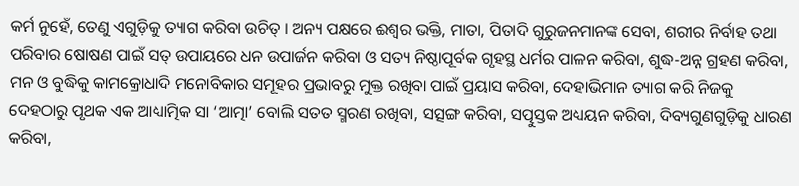କର୍ମ ନୁହେଁ, ତେଣୁ ଏଗୁଡ଼ିକୁ ତ୍ୟାଗ କରିବା ଉଚିତ୍ । ଅନ୍ୟ ପକ୍ଷରେ ଈଶ୍ୱର ଭକ୍ତି, ମାତା, ପିତାଦି ଗୁରୁଜନମାନଙ୍କ ସେବା, ଶରୀର ନିର୍ବାହ ତଥା ପରିବାର ଷୋଷଣ ପାଇଁ ସତ୍ ଉପାୟରେ ଧନ ଉପାର୍ଜନ କରିବା ଓ ସତ୍ୟ ନିଷ୍ଠାପୂର୍ବକ ଗୃହସ୍ଥ ଧର୍ମର ପାଳନ କରିବା, ଶୁଦ୍ଧ-ଅନ୍ନ ଗ୍ରହଣ କରିବା, ମନ ଓ ବୁଦ୍ଧିକୁ କାମକ୍ରୋଧାଦି ମନୋବିକାର ସମୂହର ପ୍ରଭାବରୁ ମୁକ୍ତ ରଖିବା ପାଇଁ ପ୍ରୟାସ କରିବା, ଦେହାଭିମାନ ତ୍ୟାଗ କରି ନିଜକୁ ଦେହଠାରୁ ପୃଥକ ଏକ ଆଧ୍ୟାତ୍ମିକ ସା ‘ଆତ୍ମା’ ବୋଲି ସତତ ସ୍ମରଣ ରଖିବା, ସତ୍ସଙ୍ଗ କରିବା, ସତ୍ପୁସ୍ତକ ଅଧ୍ୟୟନ କରିବା, ଦିବ୍ୟଗୁଣଗୁଡ଼ିକୁ ଧାରଣ କରିବା,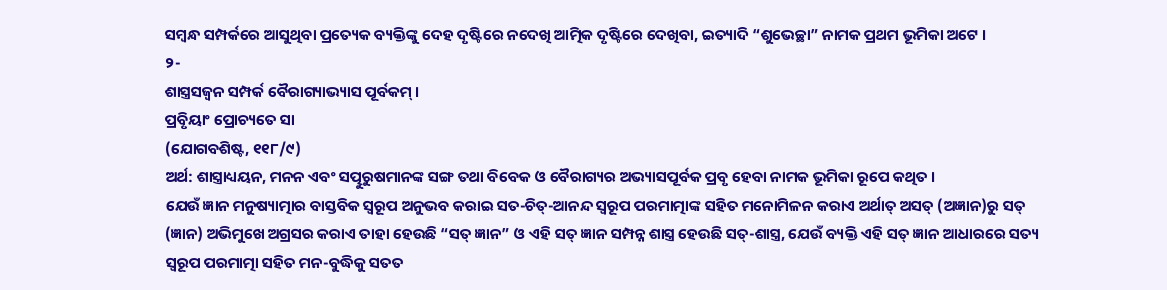ସମ୍ବନ୍ଧ ସମ୍ପର୍କରେ ଆସୁଥିବା ପ୍ରତ୍ୟେକ ବ୍ୟକ୍ତିଙ୍କୁ ଦେହ ଦୃଷ୍ଟିରେ ନଦେଖି ଆତ୍ମିକ ଦୃଷ୍ଟିରେ ଦେଖିବା, ଇତ୍ୟାଦି “ଶୁଭେଚ୍ଛା” ନାମକ ପ୍ରଥମ ଭୂମିକା ଅଟେ ।
୨-
ଶାସ୍ତ୍ରସଜ୍ୱନ ସମ୍ପର୍କ ବୈରାଗ୍ୟାଭ୍ୟାସ ପୂର୍ବକମ୍ ।
ପ୍ରବୃିୟାଂ ପ୍ରୋଚ୍ୟତେ ସା
(ଯୋଗବଶିଷ୍ଟ, ୧୧୮/୯)
ଅର୍ଥ: ଶାସ୍ତ୍ରାଧ୍ୟୟନ, ମନନ ଏବଂ ସତ୍ପୁରୁଷମାନଙ୍କ ସଙ୍ଗ ତଥା ବିବେକ ଓ ବୈରାଗ୍ୟର ଅଭ୍ୟାସପୂର୍ବକ ପ୍ରବୃ ହେବା ନାମକ ଭୂମିକା ରୂପେ କଥିତ ।
ଯେଉଁ ଜ୍ଞାନ ମନୁଷ୍ୟାତ୍ମାର ବାସ୍ତବିକ ସ୍ବରୂପ ଅନୁଭବ କରାଇ ସତ-ଚିତ୍-ଆନନ୍ଦ ସ୍ବରୂପ ପରମାତ୍ମାଙ୍କ ସହିତ ମନୋମିଳନ କରାଏ ଅର୍ଥାତ୍ ଅସତ୍ (ଅଜ୍ଞାନ)ରୁ ସତ୍ (ଜ୍ଞାନ) ଅଭିମୁଖେ ଅଗ୍ରସର କରାଏ ତାହା ହେଉଛି “ସତ୍ ଜ୍ଞାନ” ଓ ଏହି ସତ୍ ଜ୍ଞାନ ସମ୍ପନ୍ନ ଶାସ୍ତ୍ର ହେଉଛି ସତ୍-ଶାସ୍ତ୍ର, ଯେଉଁ ବ୍ୟକ୍ତି ଏହି ସତ୍ ଜ୍ଞାନ ଆଧାରରେ ସତ୍ୟ ସ୍ବରୂପ ପରମାତ୍ମା ସହିତ ମନ-ବୁଦ୍ଧିକୁ ସତତ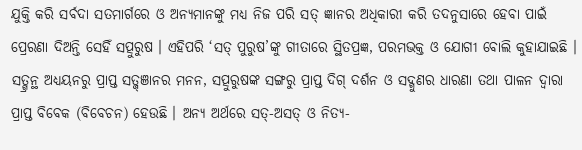ଯୁକ୍ତି କରି ସର୍ବଦା ସତମାର୍ଗରେ ଓ ଅନ୍ୟମାନଙ୍କୁ ମଧ୍ୟ ନିଜ ପରି ସତ୍ ଜ୍ଞାନର ଅଧିକାରୀ କରି ତଦନୁସାରେ ହେବା ପାଇଁ ପ୍ରେରଣା ଦିଅନ୍ତି ସେହିଁ ସତ୍ପୁରୁଷ । ଏହିପରି ‘ସତ୍ ପୁରୁଷ’ଙ୍କୁ ଗୀତାରେ ସ୍ଥିତପ୍ରଜ୍ଞ, ପରମଭକ୍ତ ଓ ଯୋଗୀ ବୋଲି କୁହାଯାଇଛି । ସତ୍ଗ୍ରନ୍ଥ ଅଧ୍ୟୟନରୁ ପ୍ରାପ୍ତ ସତ୍ଜ୍ଞାନର ମନନ, ସତ୍ପୁରୁଷଙ୍କ ସଙ୍ଗରୁ ପ୍ରାପ୍ତ ଦିଗ୍ ଦର୍ଶନ ଓ ସଦ୍ଗୁଣର ଧାରଣା ତଥା ପାଳନ ଦ୍ୱାରା ପ୍ରାପ୍ତ ବିବେକ (ବିବେଚନ) ହେଉଛି । ଅନ୍ୟ ଅର୍ଥରେ ସତ୍-ଅସତ୍ ଓ ନିତ୍ୟ-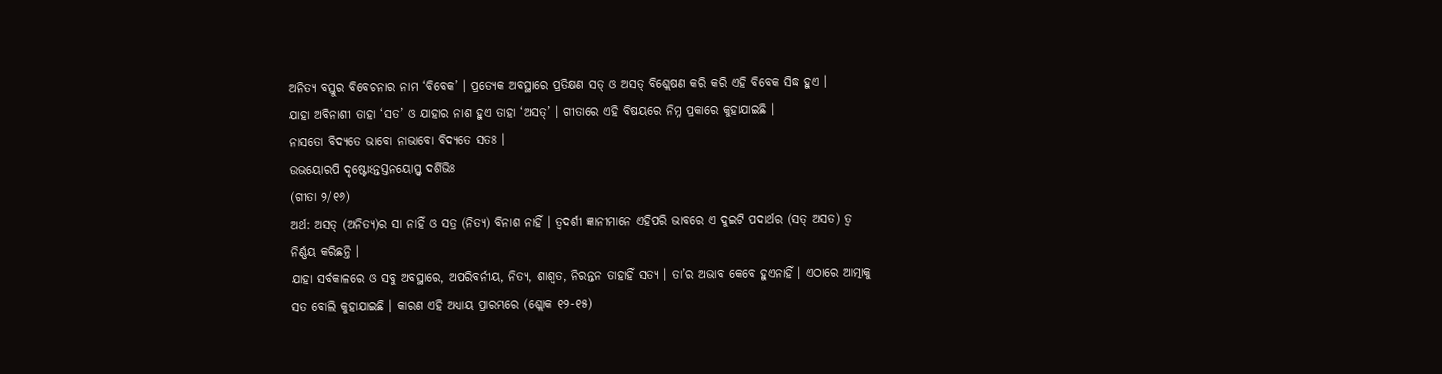ଅନିତ୍ୟ ବସ୍ତୁର ବିବେଚନାର ନାମ ‘ବିବେକ’ । ପ୍ରତ୍ୟେକ ଅବସ୍ଥାରେ ପ୍ରତିକ୍ଷଣ ସତ୍ ଓ ଅସତ୍ ବିଶ୍ଲେଷଣ କରି କରି ଏହି ବିବେକ ସିଦ୍ଧ ହୁଏ ।
ଯାହା ଅବିନାଶୀ ତାହା ‘ସତ’ ଓ ଯାହାର ନାଶ ହୁଏ ତାହା ‘ଅସତ୍’ । ଗୀତାରେ ଏହି ବିଷୟରେ ନିମ୍ନ ପ୍ରକାରେ କୁହାଯାଇଛି ।
ନାସତୋ ବିଦ୍ୟତେ ଭାବୋ ନାଭାବୋ ବିଦ୍ୟତେ ସତଃ ।
ଉଭୟୋରପି ଦୃଷ୍ଟୋଽନ୍ତସ୍ତନୟୋସ୍ତ୍ୱ ଦର୍ଶିଭିଃ
(ଗୀତା ୨/୧୬)
ଅର୍ଥ: ଅସତ୍ (ଅନିତ୍ୟ)ର ସା ନାହିଁ ଓ ସତ୍ର (ନିତ୍ୟ) ବିନାଶ ନାହିଁ । ତ୍ୱଦର୍ଶୀ ଜ୍ଞାନୀମାନେ ଏହିପରି ଭାବରେ ଏ ଦୁଇଟି ପଦାର୍ଥର (ସତ୍ ଅସତ) ତ୍ୱ ନିର୍ଣ୍ଣୟ କରିଛନ୍ତି ।
ଯାହା ସର୍ବକାଳରେ ଓ ସବୁ ଅବସ୍ଥାରେ, ଅପରିବର୍ନୀୟ, ନିତ୍ୟ, ଶାଶ୍ୱତ, ନିରନ୍ତନ ତାହାହିଁ ସତ୍ୟ । ତା’ର ଅଭାବ କେବେ ହୁଏନାହିଁ । ଏଠାରେ ଆତ୍ମାକୁ ସତ ବୋଲି କୁହାଯାଇଛି । କାରଣ ଏହି ଅଧ୍ୟାୟ ପ୍ରାରମ୍ଭରେ (ଶ୍ଲୋକ ୧୨-୧୫)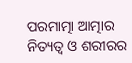ପରମାତ୍ମା ଆତ୍ମାର ନିତ୍ୟତ୍ୱ ଓ ଶରୀରର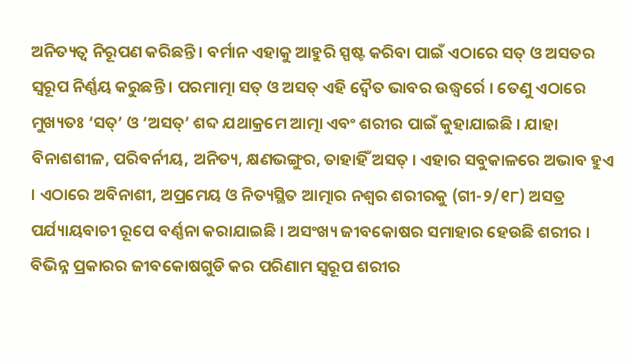ଅନିତ୍ୟତ୍ୱ ନିରୂପଣ କରିଛନ୍ତି । ବର୍ମାନ ଏହାକୁ ଆହୁରି ସ୍ପଷ୍ଟ କରିବା ପାଇଁ ଏଠାରେ ସତ୍ ଓ ଅସତର ସ୍ବରୂପ ନିର୍ଣ୍ଣୟ କରୁଛନ୍ତି । ପରମାତ୍ମା ସତ୍ ଓ ଅସତ୍ ଏହି ଦ୍ୱୈତ ଭାବର ଉଦ୍ଧ୍ୱର୍ରେ । ତେଣୁ ଏଠାରେ ମୁଖ୍ୟତଃ ‘ସତ୍’ ଓ ‘ଅସତ୍’ ଶବ୍ଦ ଯଥାକ୍ରମେ ଆତ୍ମା ଏବଂ ଶରୀର ପାଇଁ କୁହାଯାଇଛି । ଯାହା ବିନାଶଶୀଳ, ପରିବର୍ନୀୟ, ଅନିତ୍ୟ, କ୍ଷଣଭଙ୍ଗୁର, ତାହାହିଁ ଅସତ୍ । ଏହାର ସବୁକାଳରେ ଅଭାବ ହୁଏ । ଏଠାରେ ଅବିନାଶୀ, ଅପ୍ରମେୟ ଓ ନିତ୍ୟସ୍ଥିତ ଆତ୍ମାର ନଶ୍ୱର ଶରୀରକୁ (ଗୀ-୨/୧୮) ଅସତ୍ର ପର୍ଯ୍ୟାୟବାଚୀ ରୂପେ ବର୍ଣ୍ଣନା କରାଯାଇଛି । ଅସଂଖ୍ୟ ଜୀବକୋଷର ସମାହାର ହେଉଛି ଶରୀର । ବିଭିନ୍ନ ପ୍ରକାରର ଜୀବକୋଷଗୁଡି କର ପରିଣାମ ସ୍ବରୂପ ଶରୀର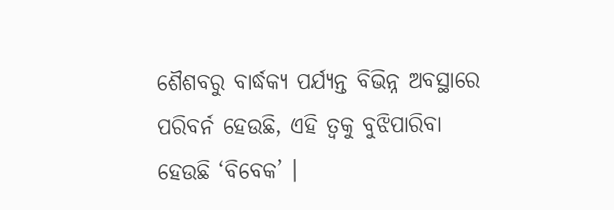ଶୈଶବରୁ ବାର୍ଦ୍ଧକ୍ୟ ପର୍ଯ୍ୟନ୍ତ ବିଭିନ୍ନ ଅବସ୍ଥାରେ ପରିବର୍ନ ହେଉଛି, ଏହି ତ୍ୱକୁ ବୁଝିପାରିବା ହେଉଛି ‘ବିବେକ’ ।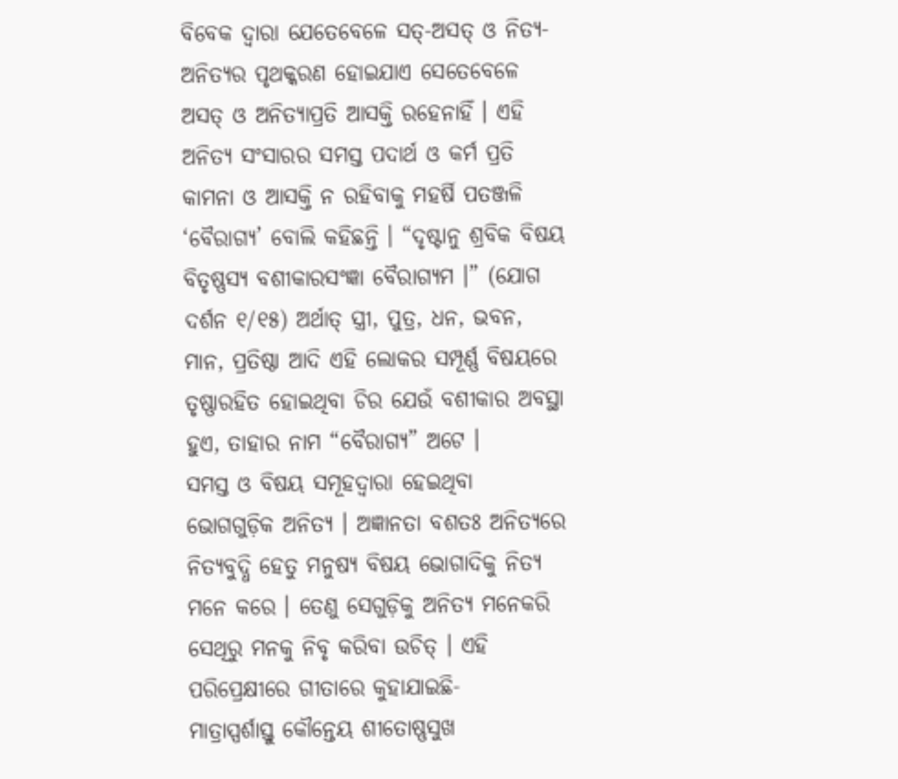ବିବେକ ଦ୍ୱାରା ଯେତେବେଳେ ସତ୍-ଅସତ୍ ଓ ନିତ୍ୟ-ଅନିତ୍ୟର ପୃଥକ୍କରଣ ହୋଇଯାଏ ସେତେବେଳେ ଅସତ୍ ଓ ଅନିତ୍ୟାପ୍ରତି ଆସକ୍ତି ରହେନାହିଁ । ଏହି ଅନିତ୍ୟ ସଂସାରର ସମସ୍ତ ପଦାର୍ଥ ଓ କର୍ମ ପ୍ରତି କାମନା ଓ ଆସକ୍ତି ନ ରହିବାକୁ ମହର୍ଷି ପତଞ୍ଜଳି ‘ବୈରାଗ୍ୟ’ ବୋଲି କହିଛନ୍ତି । “ଦୃଷ୍ଟାନୁ ଶ୍ରବିକ ବିଷୟ ବିତୃଷ୍ଣସ୍ୟ ବଶୀକାରସଂଜ୍ଞା ବୈରାଗ୍ୟମ ।” (ଯୋଗ ଦର୍ଶନ ୧/୧୫) ଅର୍ଥାତ୍ ସ୍ତ୍ରୀ, ପୁତ୍ର, ଧନ, ଭବନ, ମାନ, ପ୍ରତିଷ୍ଠା ଆଦି ଏହି ଲୋକର ସମ୍ପୂର୍ଣ୍ଣ ବିଷୟରେ ତୃଷ୍ଣାରହିତ ହୋଇଥିବା ଚିର ଯେଉଁ ବଶୀକାର ଅବସ୍ଥା ହୁଏ, ତାହାର ନାମ “ବୈରାଗ୍ୟ” ଅଟେ ।
ସମସ୍ତ ଓ ବିଷୟ ସମୂହଦ୍ୱାରା ହେଇଥିବା ଭୋଗଗୁଡ଼ିକ ଅନିତ୍ୟ । ଅଜ୍ଞାନତା ବଶତଃ ଅନିତ୍ୟରେ ନିତ୍ୟବୁଦ୍ଧି ହେତୁ ମନୁଷ୍ୟ ବିଷୟ ଭୋଗାଦିକୁ ନିତ୍ୟ ମନେ କରେ । ତେଣୁ ସେଗୁଡ଼ିକୁ ଅନିତ୍ୟ ମନେକରି ସେଥିରୁ ମନକୁ ନିବୃ କରିବା ଉଚିତ୍ । ଏହି ପରିପ୍ରେକ୍ଷୀରେ ଗୀତାରେ କୁହାଯାଇଛି-
ମାତ୍ରାସ୍ପର୍ଶାସ୍ତୁ କୌନ୍ତେୟ ଶୀତୋଷ୍ଣସୁଖ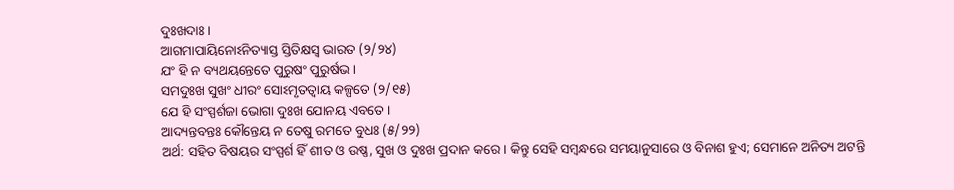ଦୁଃଖଦାଃ ।
ଆଗମାପାୟିନୋଽନିତ୍ୟାସ୍ତ ସ୍ତିତିକ୍ଷସ୍ବ ଭାରତ (୨/୨୪)
ଯଂ ହି ନ ବ୍ୟଥୟନ୍ତେତେ ପୁରୁଷଂ ପୁରୁର୍ଷଭ ।
ସମଦୁଃଖ ସୁଖଂ ଧୀରଂ ସୋଽମୃତତ୍ୱାୟ କଳ୍ପତେ (୨/୧୫)
ଯେ ହି ସଂସ୍ପର୍ଶଜା ଭୋଗା ଦୁଃଖ ଯୋନୟ ଏବତେ ।
ଆଦ୍ୟନ୍ତବନ୍ତଃ କୌନ୍ତେୟ ନ ତେଷୁ ରମତେ ବୁଧଃ (୫/୨୨)
ଅର୍ଥ: ସହିତ ବିଷୟର ସଂସ୍ପର୍ଶ ହିଁ ଶୀତ ଓ ଉଷ୍ଣ, ସୁଖ ଓ ଦୁଃଖ ପ୍ରଦାନ କରେ । କିନ୍ତୁ ସେହି ସମ୍ବନ୍ଧରେ ସମୟାନୁସାରେ ଓ ବିନାଶ ହୁଏ; ସେମାନେ ଅନିତ୍ୟ ଅଟନ୍ତି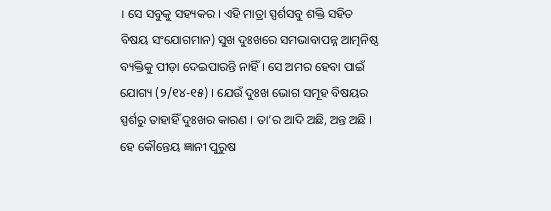। ସେ ସବୁକୁ ସହ୍ୟକର । ଏହି ମାତ୍ରା ସ୍ପର୍ଶସବୁ ଶକ୍ତି ସହିତ ବିଷୟ ସଂଯୋଗମାନ) ସୁଖ ଦୁଃଖରେ ସମଭାବାପନ୍ନ ଆତ୍ମନିଷ୍ଠ ବ୍ୟକ୍ତିକୁ ପୀଡ଼ା ଦେଇପାରନ୍ତି ନାହିଁ । ସେ ଅମର ହେବା ପାଇଁ ଯୋଗ୍ୟ (୨/୧୪-୧୫) । ଯେଉଁ ଦୁଃଖ ଭୋଗ ସମୂହ ବିଷୟର ସ୍ପର୍ଶରୁ ତାହାହିଁ ଦୁଃଖର କାରଣ । ତା’ର ଆଦି ଅଛି, ଅନ୍ତ ଅଛି । ହେ କୌନ୍ତେୟ ଜ୍ଞାନୀ ପୁରୁଷ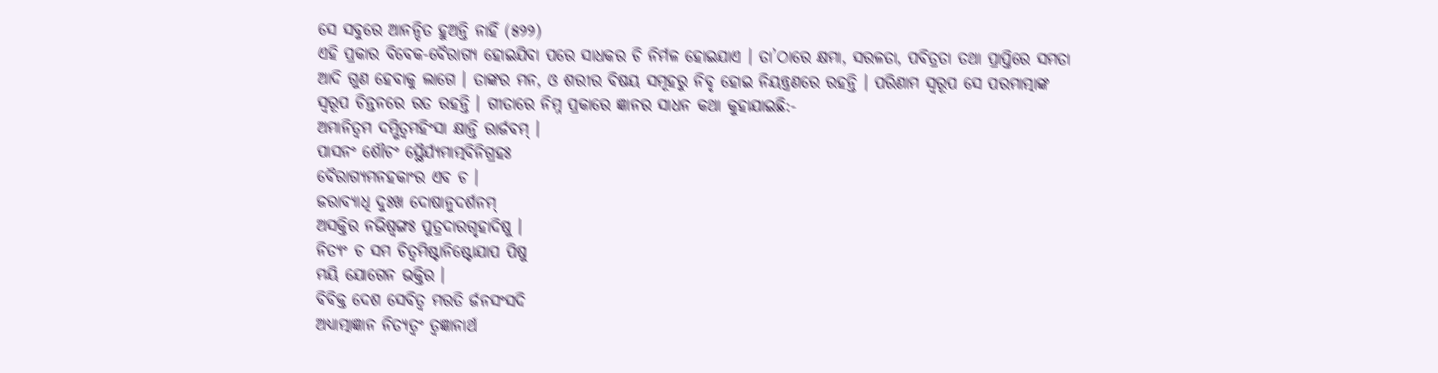ସେ ସବୁରେ ଆନନ୍ଦିତ ହୁଅନ୍ତି ନାହିଁ (୫୨୨)
ଏହି ପ୍ରକାର ବିବେକ-ବୈରାଗ୍ୟ ହୋଇଯିବା ପରେ ସାଧକର ଚି ନିର୍ମଳ ହୋଇଯାଏ । ତା’ଠାରେ କ୍ଷମା, ସରଳତା, ପବିତ୍ରତା ତଥା ପ୍ରାପ୍ତିରେ ସମତା ଆଦି ଗୁଣ ହେବାକୁ ଲାଗେ । ତାଙ୍କର ମନ, ଓ ଶରୀର ବିଷୟ ସମୂହରୁ ନିବୃ ହୋଇ ନିୟନ୍ତ୍ରଣରେ ରହନ୍ତି । ପରିଣାମ ସ୍ବରୂପ ସେ ପରମାତ୍ମାଙ୍କ ସ୍ବରୂପ ଚିନ୍ତନରେ ରତ ରହନ୍ତି । ଗୀତାରେ ନିମ୍ନ ପ୍ରକାରେ ଜ୍ଞାନର ସାଧନ କଥା କୁହାଯାଇଛି:-
ଅମାନିତ୍ୱମ ଦମ୍ଭିତ୍ୱମହିଂସା କ୍ଷାନ୍ତି ରାର୍ଜବମ୍ ।
ପାସନଂ ଶୌଚଂ ସ୍ଥୈର୍ଯ୍ୟମାତ୍ମବିନିଗ୍ରହଃ
ବୈରାଗ୍ୟମନହକାଂର ଏବ ଚ ।
ଜରାବ୍ୟାଧି ଦୁଃଖ ଦୋଷାନୁଦର୍ଶନମ୍
ଅସକ୍ତିର ନଭିଷ୍ୱଙ୍ଗଃ ପୁତ୍ରଦାରଗୃହାଦିଷୁ ।
ନିତ୍ୟଂ ଚ ସମ ଚିତ୍ୱମିଷ୍ଟାନିଷ୍ଟୋଯାପ ପିଷୁ
ମୟି ଯୋଗେନ ଭକ୍ତିର ।
ବିବିକ୍ତ ଦେଶ ସେବିତ୍ୱ ମରତି ର୍ଜନସଂସଦି
ଅଧ୍ୟାତ୍ମାଜ୍ଞାନ ନିତ୍ୟତ୍ୱଂ ତ୍ୱଜ୍ଞାନାର୍ଥ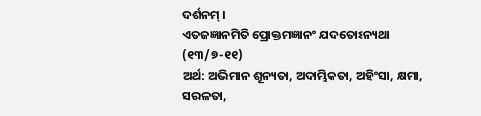ଦର୍ଶନମ୍ ।
ଏତଜଜ୍ଞାନମିତି ପ୍ରୋକ୍ତମଜ୍ଞାନଂ ଯଦତୋଽନ୍ୟଥା
(୧୩/୭-୧୧)
ଅର୍ଥ: ଅଭିମାନ ଶୂନ୍ୟତା, ଅଦାମ୍ଭିକତା, ଅହିଂସା, କ୍ଷମା, ସରଳତା,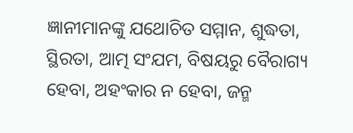ଜ୍ଞାନୀମାନଙ୍କୁ ଯଥୋଚିତ ସମ୍ମାନ, ଶୁଦ୍ଧତା, ସ୍ଥିରତା, ଆତ୍ମ ସଂଯମ, ବିଷୟରୁ ବୈରାଗ୍ୟ ହେବା, ଅହଂକାର ନ ହେବା, ଜନ୍ମ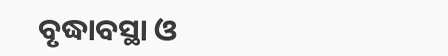ବୃଦ୍ଧାବସ୍ଥା ଓ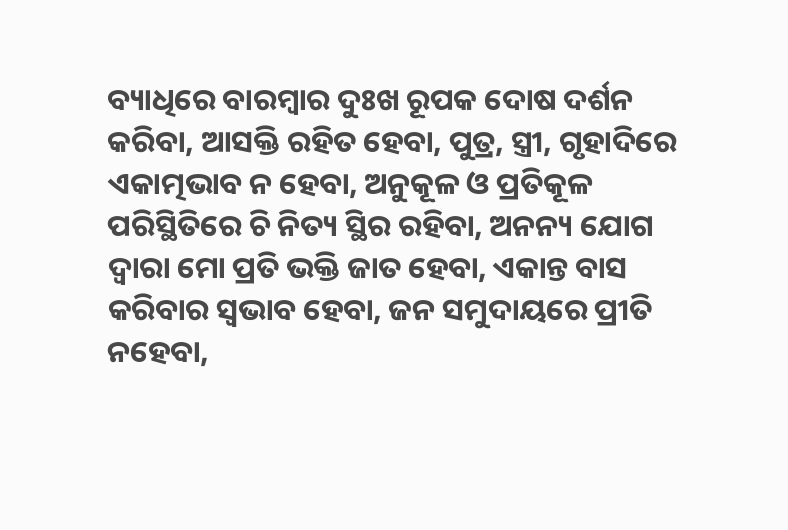ବ୍ୟାଧିରେ ବାରମ୍ବାର ଦୁଃଖ ରୂପକ ଦୋଷ ଦର୍ଶନ କରିବା, ଆସକ୍ତି ରହିତ ହେବା, ପୁତ୍ର, ସ୍ତ୍ରୀ, ଗୃହାଦିରେ ଏକାତ୍ମଭାବ ନ ହେବା, ଅନୁକୂଳ ଓ ପ୍ରତିକୂଳ ପରିସ୍ଥିତିରେ ଚି ନିତ୍ୟ ସ୍ଥିର ରହିବା, ଅନନ୍ୟ ଯୋଗ ଦ୍ୱାରା ମୋ ପ୍ରତି ଭକ୍ତି ଜାତ ହେବା, ଏକାନ୍ତ ବାସ କରିବାର ସ୍ବଭାବ ହେବା, ଜନ ସମୁଦାୟରେ ପ୍ରୀତି ନହେବା,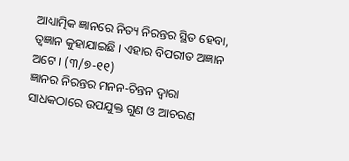ଆଧ୍ୟାତ୍ମିକ ଜ୍ଞାନରେ ନିତ୍ୟ ନିରନ୍ତର ସ୍ଥିତ ହେବା, ତ୍ୱଜ୍ଞାନ କୁହାଯାଇଛି । ଏହାର ବିପରୀତ ଅଜ୍ଞାନ ଅଟେ । (୩/୭-୧୧)
ଜ୍ଞାନର ନିରନ୍ତର ମନନ-ଚିନ୍ତନ ଦ୍ୱାରା ସାଧକଠାରେ ଉପଯୁକ୍ତ ଗୁଣ ଓ ଆଚରଣ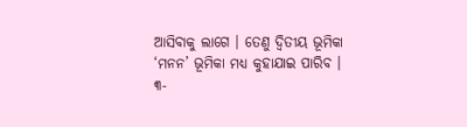ଆସିବାକୁ ଲାଗେ । ତେଣୁ ଦ୍ୱିତୀୟ ଭୂମିକା ‘ମନନ’ ଭୂମିକା ମଧ୍ୟ କୁହାଯାଇ ପାରିବ ।
୩-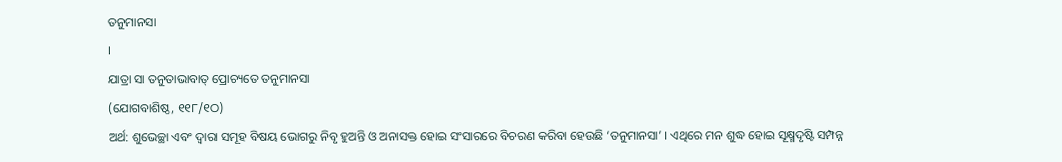ତନୁମାନସା
।
ଯାତ୍ରା ସା ତନୁତାଭାବାତ୍ ପ୍ରୋଚ୍ୟତେ ତନୁମାନସା
(ଯୋଗବାଶିଷ୍ଠ, ୧୧୮/୧ଠ)
ଅର୍ଥ: ଶୁଭେଚ୍ଛା ଏବଂ ଦ୍ୱାରା ସମୂହ ବିଷୟ ଭୋଗରୁ ନିବୃ ହୁଅନ୍ତି ଓ ଅନାସକ୍ତ ହୋଇ ସଂସାରରେ ବିଚରଣ କରିବା ହେଉଛି ‘ତନୁମାନସା’ । ଏଥିରେ ମନ ଶୁଦ୍ଧ ହୋଇ ସୂକ୍ଷ୍ମଦୃଷ୍ଟି ସମ୍ପନ୍ନ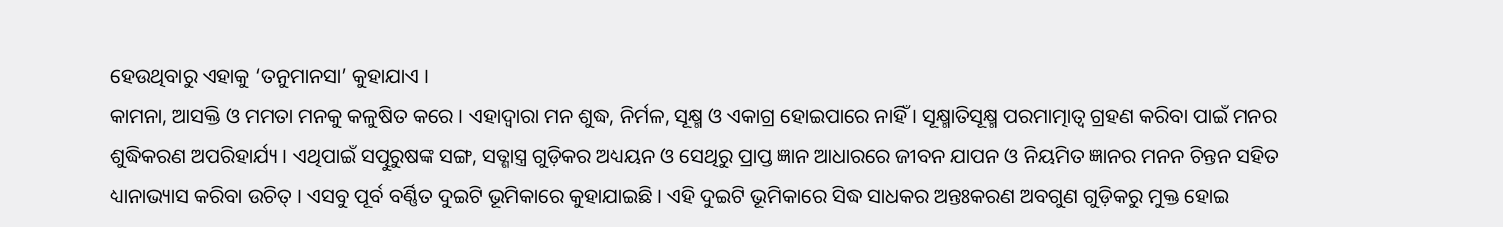ହେଉଥିବାରୁ ଏହାକୁ ‘ତନୁମାନସା’ କୁହାଯାଏ ।
କାମନା, ଆସକ୍ତି ଓ ମମତା ମନକୁ କଳୁଷିତ କରେ । ଏହାଦ୍ୱାରା ମନ ଶୁଦ୍ଧ, ନିର୍ମଳ, ସୂକ୍ଷ୍ମ ଓ ଏକାଗ୍ର ହୋଇପାରେ ନାହିଁ । ସୂକ୍ଷ୍ମାତିସୂକ୍ଷ୍ମ ପରମାତ୍ମାତ୍ୱ ଗ୍ରହଣ କରିବା ପାଇଁ ମନର ଶୁଦ୍ଧିକରଣ ଅପରିହାର୍ଯ୍ୟ । ଏଥିପାଇଁ ସତ୍ପୁରୁଷଙ୍କ ସଙ୍ଗ, ସତ୍ଶାସ୍ତ୍ର ଗୁଡ଼ିକର ଅଧ୍ୟୟନ ଓ ସେଥିରୁ ପ୍ରାପ୍ତ ଜ୍ଞାନ ଆଧାରରେ ଜୀବନ ଯାପନ ଓ ନିୟମିତ ଜ୍ଞାନର ମନନ ଚିନ୍ତନ ସହିତ ଧ୍ୟାନାଭ୍ୟାସ କରିବା ଉଚିତ୍ । ଏସବୁ ପୂର୍ବ ବର୍ଣ୍ଣିତ ଦୁଇଟି ଭୂମିକାରେ କୁହାଯାଇଛି । ଏହି ଦୁଇଟି ଭୂମିକାରେ ସିଦ୍ଧ ସାଧକର ଅନ୍ତଃକରଣ ଅବଗୁଣ ଗୁଡ଼ିକରୁ ମୁକ୍ତ ହୋଇ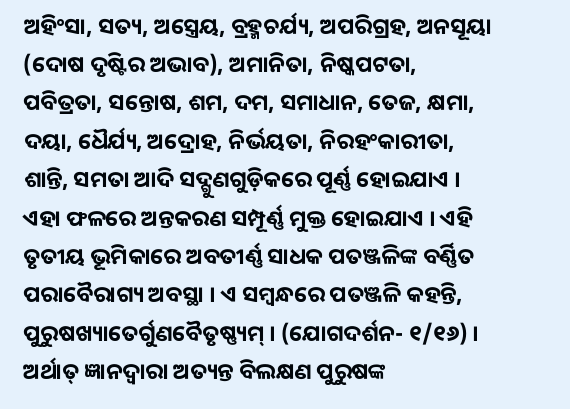ଅହିଂସା, ସତ୍ୟ, ଅସ୍ତ୍ରେୟ, ବ୍ରହ୍ମଚର୍ଯ୍ୟ, ଅପରିଗ୍ରହ, ଅନସୂୟା (ଦୋଷ ଦୃଷ୍ଟିର ଅଭାବ), ଅମାନିତା, ନିଷ୍କପଟତା, ପବିତ୍ରତା, ସନ୍ତୋଷ, ଶମ, ଦମ, ସମାଧାନ, ତେଜ, କ୍ଷମା, ଦୟା, ଧୈର୍ଯ୍ୟ, ଅଦ୍ରୋହ, ନିର୍ଭୟତା, ନିରହଂକାରୀତା, ଶାନ୍ତି, ସମତା ଆଦି ସଦ୍ଗୁଣଗୁଡ଼ିକରେ ପୂର୍ଣ୍ଣ ହୋଇଯାଏ । ଏହା ଫଳରେ ଅନ୍ତକରଣ ସମ୍ପୂର୍ଣ୍ଣ ମୁକ୍ତ ହୋଇଯାଏ । ଏହି ତୃତୀୟ ଭୂମିକାରେ ଅବତୀର୍ଣ୍ଣ ସାଧକ ପତଞ୍ଜଳିଙ୍କ ବର୍ଣ୍ଣିତ ପରାବୈରାଗ୍ୟ ଅବସ୍ଥା । ଏ ସମ୍ବନ୍ଧରେ ପତଞ୍ଜଳି କହନ୍ତି, ପୁରୁଷଖ୍ୟାତେର୍ଗୁଣବୈତୃଷ୍ଣ୍ୟମ୍ । (ଯୋଗଦର୍ଶନ- ୧/୧୬) । ଅର୍ଥାତ୍ ଜ୍ଞାନଦ୍ୱାରା ଅତ୍ୟନ୍ତ ବିଲକ୍ଷଣ ପୁରୁଷଙ୍କ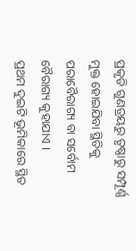ପ୍ରକୃତି ଗୁଣତ୍ରୟରୁ ତୃଷ୍ଣାରୁ ସମ୍ପୂର୍ଣ୍ଣ ମୁକ୍ତ ହୋଇଯିବା ସ୍ଥିତିକୁ ପରାବୈରାଗ୍ୟ ବା ସର୍ବୋମ ବୈରାଗ୍ୟ କୁହାଯାଏ ।
ପ୍ରଥମ ଦୁଇଟି ଭୂମିକାରେ ସ୍ଥିତ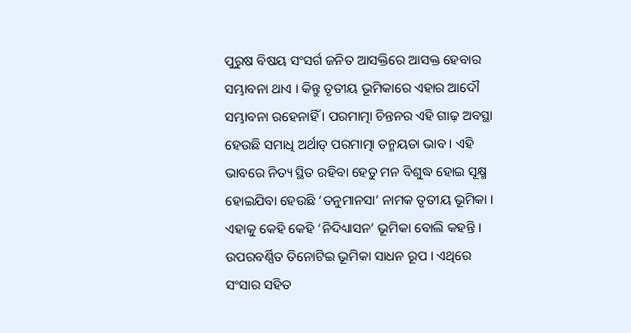ପୁରୁଷ ବିଷୟ ସଂସର୍ଗ ଜନିତ ଆସକ୍ତିରେ ଆସକ୍ତ ହେବାର ସମ୍ଭାବନା ଥାଏ । କିନ୍ତୁ ତୃତୀୟ ଭୂମିକାରେ ଏହାର ଆଦୌ ସମ୍ଭାବନା ରହେନାହିଁ । ପରମାତ୍ମା ଚିନ୍ତନର ଏହି ଗାଢ଼ ଅବସ୍ଥା ହେଉଛି ସମାଧି ଅର୍ଥାତ୍ ପରମାତ୍ମା ତନ୍ମୟତା ଭାବ । ଏହି ଭାବରେ ନିତ୍ୟ ସ୍ଥିତ ରହିବା ହେତୁ ମନ ବିଶୁଦ୍ଧ ହୋଇ ସୂକ୍ଷ୍ମ ହୋଇଯିବା ହେଉଛି ‘ତନୁମାନସା’ ନାମକ ତୃତୀୟ ଭୂମିକା । ଏହାକୁ କେହି କେହି ‘ନିଦିଧ୍ୟାସନ’ ଭୂମିକା ବୋଲି କହନ୍ତି । ଉପରବର୍ଣ୍ଣିତ ତିନୋଟିଇ ଭୂମିକା ସାଧନ ରୂପ । ଏଥିରେ ସଂସାର ସହିତ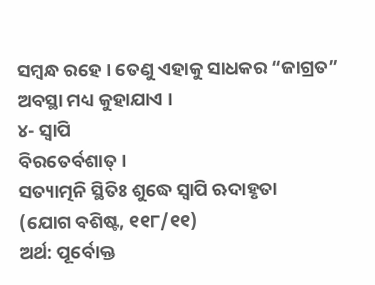ସମ୍ବନ୍ଧ ରହେ । ତେଣୁ ଏହାକୁ ସାଧକର “ଜାଗ୍ରତ” ଅବସ୍ଥା ମଧ୍ୟ କୁହାଯାଏ ।
୪- ସ୍ୱାପି
ବିରତେର୍ବଶାତ୍ ।
ସତ୍ୟାତ୍ମନି ସ୍ଥିତିଃ ଶୁଦ୍ଧେ ସ୍ୱାପି ଋଦାହୃତା
(ଯୋଗ ବଶିଷ୍ଟ, ୧୧୮/୧୧)
ଅର୍ଥ: ପୂର୍ବୋକ୍ତ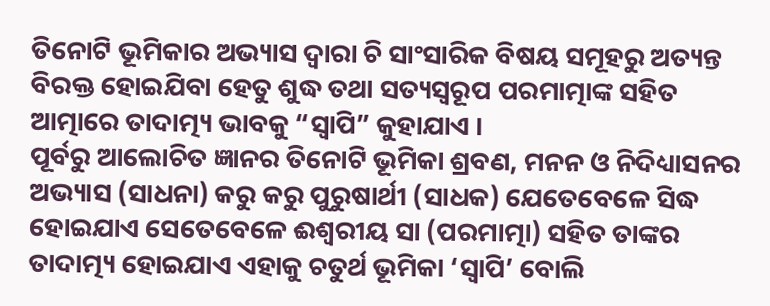ତିନୋଟି ଭୂମିକାର ଅଭ୍ୟାସ ଦ୍ୱାରା ଚି ସାଂସାରିକ ବିଷୟ ସମୂହରୁ ଅତ୍ୟନ୍ତ ବିରକ୍ତ ହୋଇଯିବା ହେତୁ ଶୁଦ୍ଧ ତଥା ସତ୍ୟସ୍ବରୂପ ପରମାତ୍ମାଙ୍କ ସହିତ ଆତ୍ମାରେ ତାଦାତ୍ମ୍ୟ ଭାବକୁ “ସ୍ୱାପି” କୁହାଯାଏ ।
ପୂର୍ବରୁ ଆଲୋଚିତ ଜ୍ଞାନର ତିନୋଟି ଭୂମିକା ଶ୍ରବଣ, ମନନ ଓ ନିଦିଧ୍ୟାସନର ଅଭ୍ୟାସ (ସାଧନା) କରୁ କରୁ ପୁରୁଷାର୍ଥୀ (ସାଧକ) ଯେତେବେଳେ ସିଦ୍ଧ ହୋଇଯାଏ ସେତେବେଳେ ଈଶ୍ୱରୀୟ ସା (ପରମାତ୍ମା) ସହିତ ତାଙ୍କର ତାଦାତ୍ମ୍ୟ ହୋଇଯାଏ ଏହାକୁ ଚତୁର୍ଥ ଭୂମିକା ‘ସ୍ୱାପି’ ବୋଲି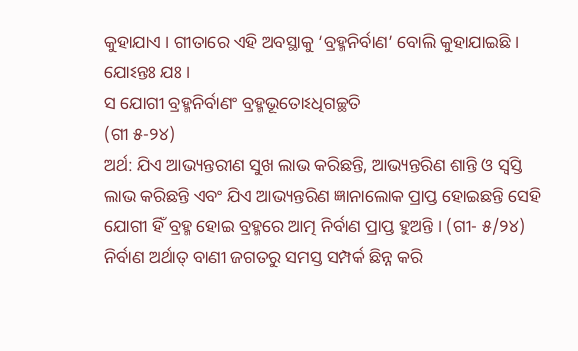କୁହାଯାଏ । ଗୀତାରେ ଏହି ଅବସ୍ଥାକୁ ‘ବ୍ରହ୍ମନିର୍ବାଣ’ ବୋଲି କୁହାଯାଇଛି ।
ଯୋଽନ୍ତଃ ଯଃ ।
ସ ଯୋଗୀ ବ୍ରହ୍ମନିର୍ବାଣଂ ବ୍ରହ୍ମଭୂତୋଽଧିଗଚ୍ଛତି
(ଗୀ ୫-୨୪)
ଅର୍ଥ: ଯିଏ ଆଭ୍ୟନ୍ତରୀଣ ସୁଖ ଲାଭ କରିଛନ୍ତି, ଆଭ୍ୟନ୍ତରିଣ ଶାନ୍ତି ଓ ସ୍ବସ୍ତି ଲାଭ କରିଛନ୍ତି ଏବଂ ଯିଏ ଆଭ୍ୟନ୍ତରିଣ ଜ୍ଞାନାଲୋକ ପ୍ରାପ୍ତ ହୋଇଛନ୍ତି ସେହି ଯୋଗୀ ହିଁ ବ୍ରହ୍ମ ହୋଇ ବ୍ରହ୍ମରେ ଆତ୍ମ ନିର୍ବାଣ ପ୍ରାପ୍ତ ହୁଅନ୍ତି । (ଗୀ- ୫/୨୪)
ନିର୍ବାଣ ଅର୍ଥାତ୍ ବାଣୀ ଜଗତରୁ ସମସ୍ତ ସମ୍ପର୍କ ଛିନ୍ନ କରି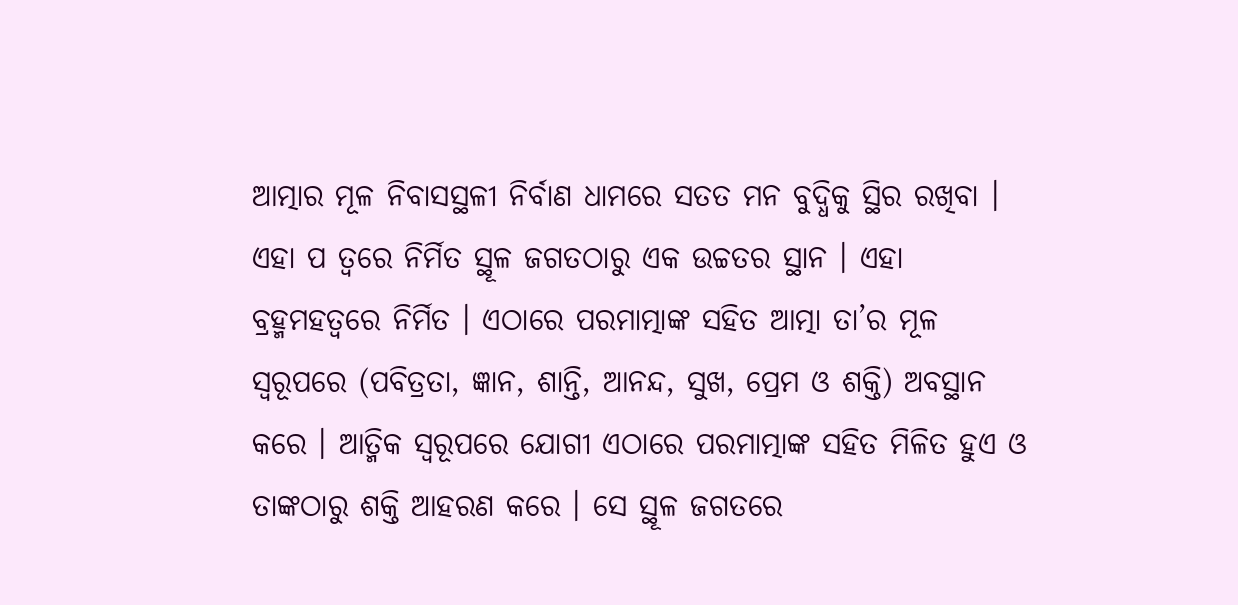ଆତ୍ମାର ମୂଳ ନିବାସସ୍ଥଳୀ ନିର୍ବାଣ ଧାମରେ ସତତ ମନ ବୁଦ୍ଧିକୁ ସ୍ଥିର ରଖିବା । ଏହା ପ ତ୍ୱରେ ନିର୍ମିତ ସ୍ଥୂଳ ଜଗତଠାରୁ ଏକ ଉଚ୍ଚତର ସ୍ଥାନ । ଏହା ବ୍ରହ୍ମମହତ୍ୱରେ ନିର୍ମିତ । ଏଠାରେ ପରମାତ୍ମାଙ୍କ ସହିତ ଆତ୍ମା ତା’ର ମୂଳ ସ୍ବରୂପରେ (ପବିତ୍ରତା, ଜ୍ଞାନ, ଶାନ୍ତି, ଆନନ୍ଦ, ସୁଖ, ପ୍ରେମ ଓ ଶକ୍ତି) ଅବସ୍ଥାନ କରେ । ଆତ୍ମିକ ସ୍ବରୂପରେ ଯୋଗୀ ଏଠାରେ ପରମାତ୍ମାଙ୍କ ସହିତ ମିଳିତ ହୁଏ ଓ ତାଙ୍କଠାରୁ ଶକ୍ତି ଆହରଣ କରେ । ସେ ସ୍ଥୂଳ ଜଗତରେ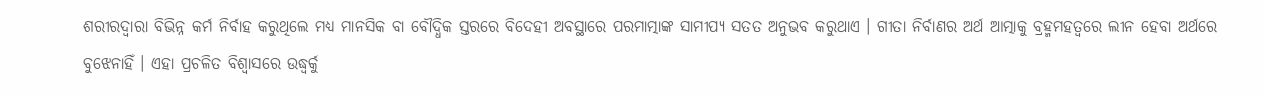ଶରୀରଦ୍ୱାରା ବିଭିନ୍ନ କର୍ମ ନିର୍ବାହ କରୁଥିଲେ ମଧ୍ୟ ମାନସିକ ବା ବୌଦ୍ଧିକ ସ୍ତରରେ ବିଦେହୀ ଅବସ୍ଥାରେ ପରମାତ୍ମାଙ୍କ ସାମୀପ୍ୟ ସତତ ଅନୁଭବ କରୁଥାଏ । ଗୀତା ନିର୍ବାଣର ଅର୍ଥ ଆତ୍ମାକୁ ବ୍ରହ୍ମମହତ୍ୱରେ ଲୀନ ହେବା ଅର୍ଥରେ ବୁଝେନାହିଁ । ଏହା ପ୍ରଚଳିତ ବିଶ୍ୱାସରେ ଉଦ୍ଧ୍ୱର୍କୁ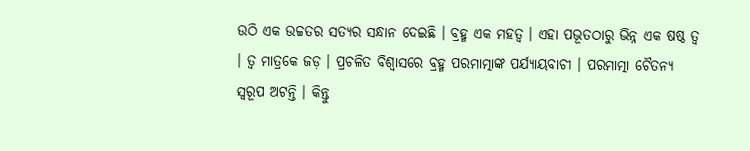ଉଠି ଏକ ଉଚ୍ଚତର ସତ୍ୟର ସନ୍ଧାନ ଦେଇଛି । ବ୍ରହ୍ମ ଏକ ମହତ୍ୱ । ଏହା ପଭୂତଠାରୁ ଭିନ୍ନ ଏକ ଷଷ୍ଠ ତ୍ୱ । ତ୍ୱ ମାତ୍ରକେ ଜଡ଼ । ପ୍ରଚଳିତ ବିଶ୍ୱାସରେ ବ୍ରହ୍ମ ପରମାତ୍ମାଙ୍କ ପର୍ଯ୍ୟାୟବାଚୀ । ପରମାତ୍ମା ଚୈତନ୍ୟ ସ୍ବରୂପ ଅଟନ୍ତି । କିନ୍ତୁ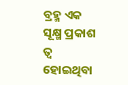ବ୍ରହ୍ମ ଏକ ସୂକ୍ଷ୍ମ ପ୍ରକାଶ ତ୍ୱ ହୋଇଥିବା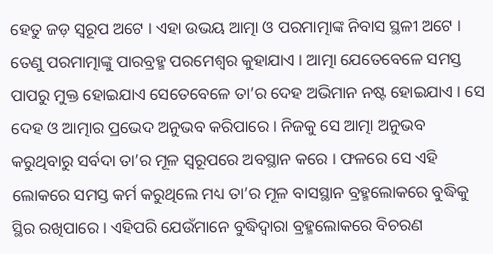ହେତୁ ଜଡ଼ ସ୍ବରୂପ ଅଟେ । ଏହା ଉଭୟ ଆତ୍ମା ଓ ପରମାତ୍ମାଙ୍କ ନିବାସ ସ୍ଥଳୀ ଅଟେ । ତେଣୁ ପରମାତ୍ମାଙ୍କୁ ପାରବ୍ରହ୍ମ ପରମେଶ୍ୱର କୁହାଯାଏ । ଆତ୍ମା ଯେତେବେଳେ ସମସ୍ତ ପାପରୁ ମୁକ୍ତ ହୋଇଯାଏ ସେତେବେଳେ ତା’ର ଦେହ ଅଭିମାନ ନଷ୍ଟ ହୋଇଯାଏ । ସେ ଦେହ ଓ ଆତ୍ମାର ପ୍ରଭେଦ ଅନୁଭବ କରିପାରେ । ନିଜକୁ ସେ ଆତ୍ମା ଅନୁଭବ କରୁଥିବାରୁ ସର୍ବଦା ତା’ର ମୂଳ ସ୍ବରୂପରେ ଅବସ୍ଥାନ କରେ । ଫଳରେ ସେ ଏହି ଲୋକରେ ସମସ୍ତ କର୍ମ କରୁଥିଲେ ମଧ୍ୟ ତା’ର ମୂଳ ବାସସ୍ଥାନ ବ୍ରହ୍ମଲୋକରେ ବୁଦ୍ଧିକୁ ସ୍ଥିର ରଖିପାରେ । ଏହିପରି ଯେଉଁମାନେ ବୁଦ୍ଧିଦ୍ୱାରା ବ୍ରହ୍ମଲୋକରେ ବିଚରଣ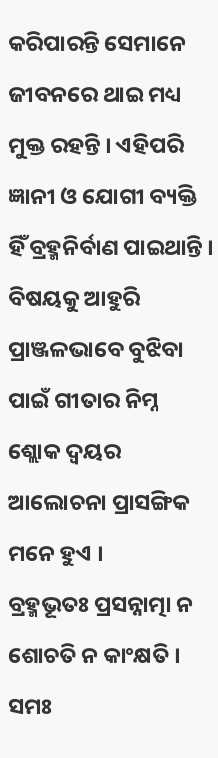କରିପାରନ୍ତି ସେମାନେ ଜୀବନରେ ଥାଇ ମଧ୍ୟ ମୁକ୍ତ ରହନ୍ତି । ଏହିପରି ଜ୍ଞାନୀ ଓ ଯୋଗୀ ବ୍ୟକ୍ତି ହିଁ ବ୍ରହ୍ମନିର୍ବାଣ ପାଇଥାନ୍ତି ।
ବିଷୟକୁ ଆହୁରି ପ୍ରାଞ୍ଜଳଭାବେ ବୁଝିବା ପାଇଁ ଗୀତାର ନିମ୍ନ ଶ୍ଲୋକ ଦ୍ୱୟର ଆଲୋଚନା ପ୍ରାସଙ୍ଗିକ ମନେ ହୁଏ ।
ବ୍ରହ୍ମଭୂତଃ ପ୍ରସନ୍ନାତ୍ମା ନ ଶୋଚତି ନ କାଂକ୍ଷତି ।
ସମଃ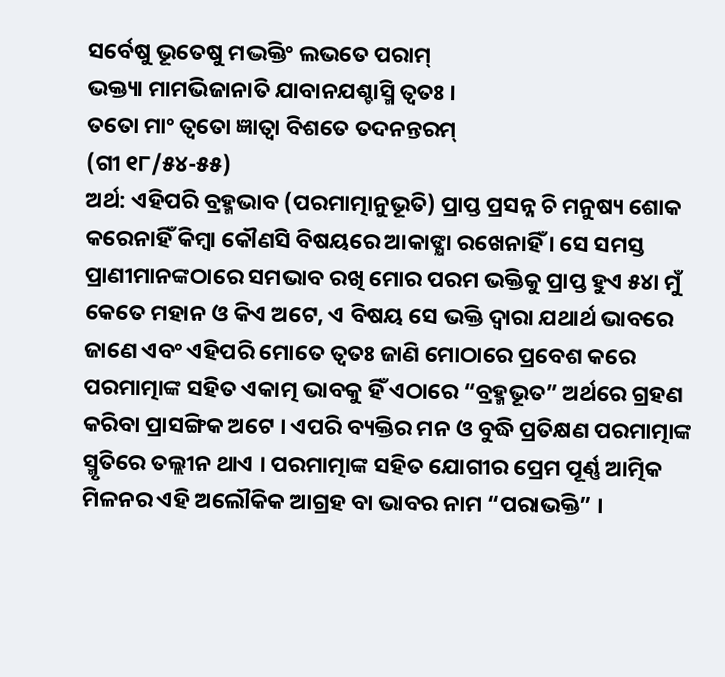ସର୍ବେଷୁ ଭୂତେଷୁ ମଦ୍ଭକ୍ତିଂ ଲଭତେ ପରାମ୍
ଭକ୍ତ୍ୟା ମାମଭିଜାନାତି ଯାବାନଯଶ୍ଚାସ୍ମି ତ୍ୱତଃ ।
ତତୋ ମାଂ ତ୍ୱତୋ ଜ୍ଞାତ୍ୱା ବିଶତେ ତଦନନ୍ତରମ୍
(ଗୀ ୧୮/୫୪-୫୫)
ଅର୍ଥ: ଏହିପରି ବ୍ରହ୍ମଭାବ (ପରମାତ୍ମାନୁଭୂତି) ପ୍ରାପ୍ତ ପ୍ରସନ୍ନ ଚି ମନୁଷ୍ୟ ଶୋକ କରେନାହିଁ କିମ୍ବା କୌଣସି ବିଷୟରେ ଆକାଙ୍କ୍ଷା ରଖେନାହିଁ । ସେ ସମସ୍ତ ପ୍ରାଣୀମାନଙ୍କଠାରେ ସମଭାବ ରଖି ମୋର ପରମ ଭକ୍ତିକୁ ପ୍ରାପ୍ତ ହୁଏ ୫୪ା ମୁଁ କେତେ ମହାନ ଓ କିଏ ଅଟେ, ଏ ବିଷୟ ସେ ଭକ୍ତି ଦ୍ୱାରା ଯଥାର୍ଥ ଭାବରେ ଜାଣେ ଏବଂ ଏହିପରି ମୋତେ ତ୍ୱତଃ ଜାଣି ମୋଠାରେ ପ୍ରବେଶ କରେ
ପରମାତ୍ମାଙ୍କ ସହିତ ଏକାତ୍ମ ଭାବକୁ ହିଁ ଏଠାରେ “ବ୍ରହ୍ମଭୂତ” ଅର୍ଥରେ ଗ୍ରହଣ କରିବା ପ୍ରାସଙ୍ଗିକ ଅଟେ । ଏପରି ବ୍ୟକ୍ତିର ମନ ଓ ବୁଦ୍ଧି ପ୍ରତିକ୍ଷଣ ପରମାତ୍ମାଙ୍କ ସ୍ମୃତିରେ ତଲ୍ଲୀନ ଥାଏ । ପରମାତ୍ମାଙ୍କ ସହିତ ଯୋଗୀର ପ୍ରେମ ପୂର୍ଣ୍ଣ ଆତ୍ମିକ ମିଳନର ଏହି ଅଲୌକିକ ଆଗ୍ରହ ବା ଭାବର ନାମ “ପରାଭକ୍ତି” ।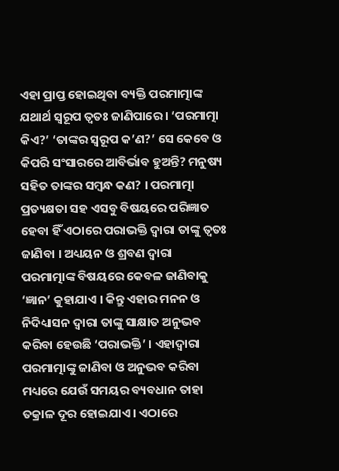ଏହା ପ୍ରାପ୍ତ ହୋଇଥିବା ବ୍ୟକ୍ତି ପରମାତ୍ମାଙ୍କ ଯଥାର୍ଥ ସ୍ବରୂପ ତ୍ୱତଃ ଜାଣିପାରେ । ‘ପରମାତ୍ମା କିଏ?’ ‘ତାଙ୍କର ସ୍ବରୂପ କ’ଣ?’ ସେ କେବେ ଓ କିପରି ସଂସାରରେ ଆବିର୍ଭାବ ହୁଅନ୍ତି? ମନୁଷ୍ୟ ସହିତ ତାଙ୍କର ସମ୍ବନ୍ଧ କଣ? । ପରମାତ୍ମା ପ୍ରତ୍ୟକ୍ଷତା ସହ ଏସବୁ ବିଷୟରେ ପରିଜ୍ଞାତ ହେବା ହିଁ ଏଠାରେ ପରାଭକ୍ତି ଦ୍ୱାରା ତାଙ୍କୁ ତ୍ୱତଃ ଜାଣିବା । ଅଧ୍ୟୟନ ଓ ଶ୍ରବଣ ଦ୍ୱାରା ପରମାତ୍ମାଙ୍କ ବିଷୟରେ କେବଳ ଜାଣିବାକୁ ‘ଜ୍ଞାନ’ କୁହାଯାଏ । କିନ୍ତୁ ଏହାର ମନନ ଓ ନିଦିଧ୍ୟାସନ ଦ୍ୱାରା ତାଙ୍କୁ ସାକ୍ଷାତ ଅନୁଭବ କରିବା ହେଉଛି ‘ପରାଭକ୍ତି’ । ଏହାଦ୍ୱାରା ପରମାତ୍ମାଙ୍କୁ ଜାଣିବା ଓ ଅନୁଭବ କରିବା ମଧ୍ୟରେ ଯେଉଁ ସମୟର ବ୍ୟବଧାନ ତାହା ତକ୍ରାଳ ଦୂର ହୋଇଯାଏ । ଏଠାରେ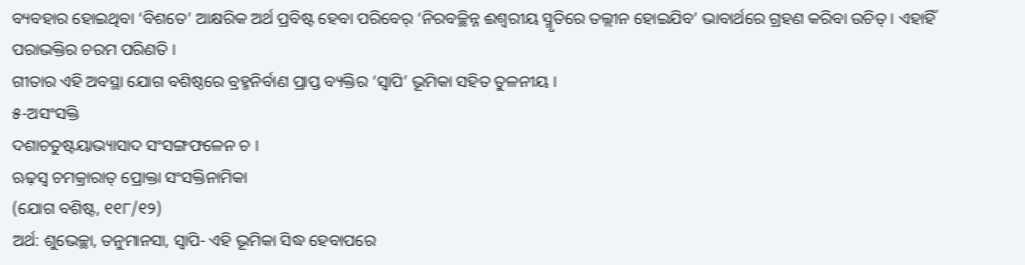ବ୍ୟବହାର ହୋଇଥିବା ‘ବିଶତେ’ ଆକ୍ଷରିକ ଅର୍ଥ ପ୍ରବିଷ୍ଟ ହେବା ପରିବେର୍ ‘ନିରବଚ୍ଛିନ୍ନ ଈଶ୍ୱରୀୟ ସ୍ମୃତିରେ ତଲ୍ଲୀନ ହୋଇଯିବ’ ଭାବାର୍ଥରେ ଗ୍ରହଣ କରିବା ଉଚିତ୍ । ଏହାହିଁ ପରାଭକ୍ତିର ଚରମ ପରିଣତି ।
ଗୀତାର ଏହି ଅବସ୍ଥା ଯୋଗ ବଶିଷ୍ଠରେ ବ୍ରହ୍ମନିର୍ବାଣ ପ୍ରାପ୍ତ ବ୍ୟକ୍ତିର ‘ସ୍ୱାପି’ ଭୂମିକା ସହିତ ତୁଳନୀୟ ।
୫-ଅସଂସକ୍ତି
ଦଶାଚତୁଷ୍ଟୟାଭ୍ୟାସାଦ ସଂସଙ୍ଗଫଳେନ ଚ ।
ଋଢ଼ସ୍ୱ ଚମକ୍ରାରାତ୍ ପ୍ରୋକ୍ତା ସଂସକ୍ତିନାମିକା
(ଯୋଗ ବଶିଷ୍ଟ, ୧୧୮/୧୨)
ଅର୍ଥ: ଶୁଭେଚ୍ଛା, ତନୁମାନସା, ସ୍ୱାପି- ଏହି ଭୂମିକା ସିଦ୍ଧ ହେବାପରେ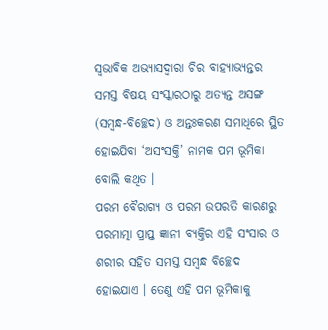ସ୍ବଭାବିକ ଅଭ୍ୟାସଦ୍ୱାରା ଚିର ବାହ୍ୟାଭ୍ୟନ୍ତର ସମସ୍ତ ବିଷୟ ସଂସ୍କାରଠାରୁ ଅତ୍ୟନ୍ତ ଅସଙ୍ଗ (ସମ୍ବନ୍ଧ-ବିଚ୍ଛେଦ) ଓ ଅନ୍ତଃକରଣ ସମାଧିରେ ସ୍ଥିତ ହୋଇଯିବା ‘ଅସଂସକ୍ତି’ ନାମକ ପମ ଭୂମିକା ବୋଲି କଥିତ ।
ପରମ ବୈରାଗ୍ୟ ଓ ପରମ ଉପରତି କାରଣରୁ ପରମାତ୍ମା ପ୍ରାପ୍ତ ଜ୍ଞାନୀ ବ୍ୟକ୍ତିର ଏହି ସଂସାର ଓ ଶରୀର ସହିତ ସମସ୍ତ ସମ୍ବନ୍ଧ ବିଚ୍ଛେଦ ହୋଇଯାଏ । ତେଣୁ ଏହି ପମ ଭୂମିକାକୁ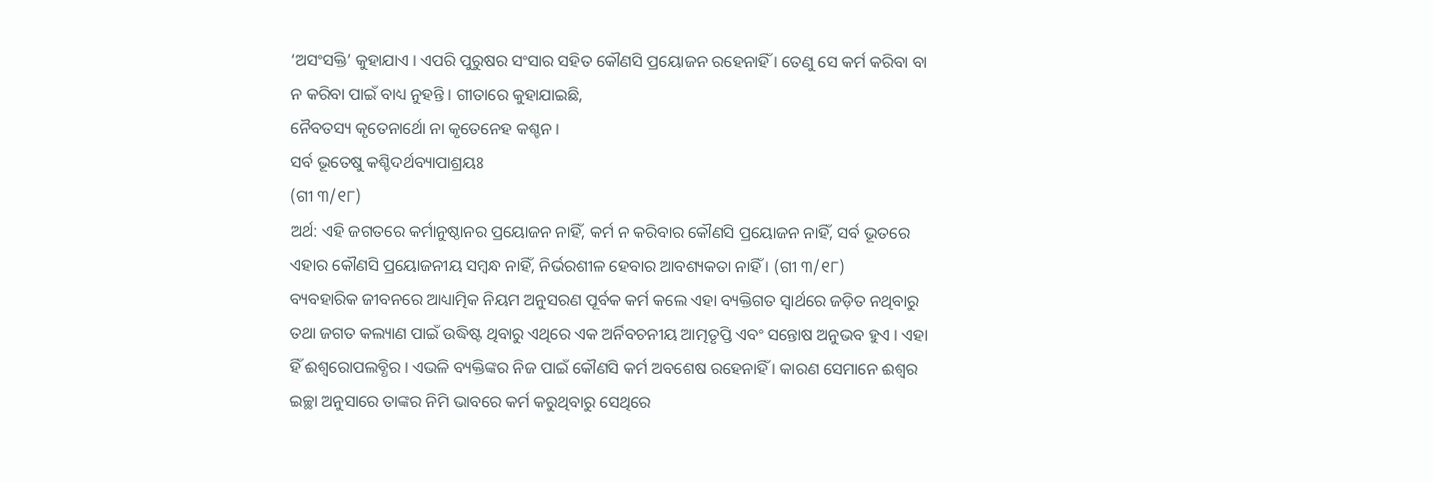‘ଅସଂସକ୍ତି’ କୁହାଯାଏ । ଏପରି ପୁରୁଷର ସଂସାର ସହିତ କୌଣସି ପ୍ରୟୋଜନ ରହେନାହିଁ । ତେଣୁ ସେ କର୍ମ କରିବା ବା ନ କରିବା ପାଇଁ ବାଧ୍ୟ ନୁହନ୍ତି । ଗୀତାରେ କୁହାଯାଇଛି,
ନୈବତସ୍ୟ କୃତେନାର୍ଥୋ ନା କୃତେନେହ କଶ୍ଚନ ।
ସର୍ବ ଭୂତେଷୁ କଶ୍ଚିଦର୍ଥବ୍ୟାପାଶ୍ରୟଃ
(ଗୀ ୩/୧୮)
ଅର୍ଥ: ଏହି ଜଗତରେ କର୍ମାନୁଷ୍ଠାନର ପ୍ରୟୋଜନ ନାହିଁ, କର୍ମ ନ କରିବାର କୌଣସି ପ୍ରୟୋଜନ ନାହିଁ, ସର୍ବ ଭୂତରେ ଏହାର କୌଣସି ପ୍ରୟୋଜନୀୟ ସମ୍ବନ୍ଧ ନାହିଁ, ନିର୍ଭରଶୀଳ ହେବାର ଆବଶ୍ୟକତା ନାହିଁ । (ଗୀ ୩/୧୮)
ବ୍ୟବହାରିକ ଜୀବନରେ ଆଧ୍ୟାତ୍ମିକ ନିୟମ ଅନୁସରଣ ପୂର୍ବକ କର୍ମ କଲେ ଏହା ବ୍ୟକ୍ତିଗତ ସ୍ବାର୍ଥରେ ଜଡ଼ିତ ନଥିବାରୁ ତଥା ଜଗତ କଲ୍ୟାଣ ପାଇଁ ଉଦ୍ଧିଷ୍ଟ ଥିବାରୁ ଏଥିରେ ଏକ ଅର୍ନିବଚନୀୟ ଆତ୍ମତୃପ୍ତି ଏବଂ ସନ୍ତୋଷ ଅନୁଭବ ହୁଏ । ଏହା ହିଁ ଈଶ୍ୱରୋପଲବ୍ଧିର । ଏଭଳି ବ୍ୟକ୍ତିଙ୍କର ନିଜ ପାଇଁ କୌଣସି କର୍ମ ଅବଶେଷ ରହେନାହିଁ । କାରଣ ସେମାନେ ଈଶ୍ୱର ଇଚ୍ଛା ଅନୁସାରେ ତାଙ୍କର ନିମି ଭାବରେ କର୍ମ କରୁଥିବାରୁ ସେଥିରେ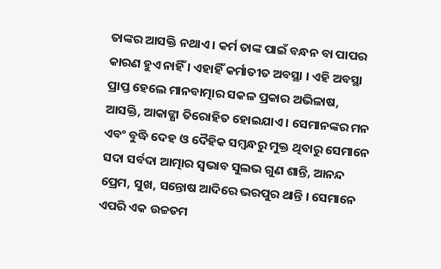ତାଙ୍କର ଆସକ୍ତି ନଥାଏ । କର୍ମ ତାଙ୍କ ପାଇଁ ବନ୍ଧନ ବା ପାପର କାରଣ ହୁଏ ନାହିଁ । ଏହାହିଁ କର୍ମାତୀତ ଅବସ୍ଥା । ଏହି ଅବସ୍ଥା ପ୍ରାପ୍ତ ହେଲେ ମାନବାତ୍ମାର ସକଳ ପ୍ରକାର ଅଭିଳାଷ, ଆସକ୍ତି, ଆକାଙ୍କ୍ଷା ତିରୋହିତ ହୋଇଯାଏ । ସେମାନଙ୍କର ମନ ଏବଂ ବୁଦ୍ଧି ଦେହ ଓ ଦୈହିକ ସମ୍ବନ୍ଧରୁ ମୁକ୍ତ ଥିବାରୁ ସେମାନେ ସଦା ସର୍ବଦା ଆତ୍ମାର ସ୍ବଭାବ ସୁଲଭ ଗୁଣ ଶାନ୍ତି, ଆନନ୍ଦ ପ୍ରେମ, ସୁଖ, ସନ୍ତୋଷ ଆଦିରେ ଭରପୁର ଥାନ୍ତି । ସେମାନେ ଏପରି ଏକ ଉଚ୍ଚତମ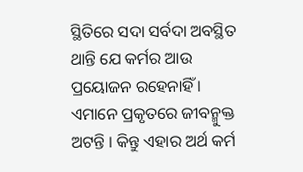ସ୍ଥିତିରେ ସଦା ସର୍ବଦା ଅବସ୍ଥିତ ଥାନ୍ତି ଯେ କର୍ମର ଆଉ ପ୍ରୟୋଜନ ରହେନାହିଁ । ଏମାନେ ପ୍ରକୃତରେ ଜୀବନ୍ମୁକ୍ତ ଅଟନ୍ତି । କିନ୍ତୁ ଏହାର ଅର୍ଥ କର୍ମ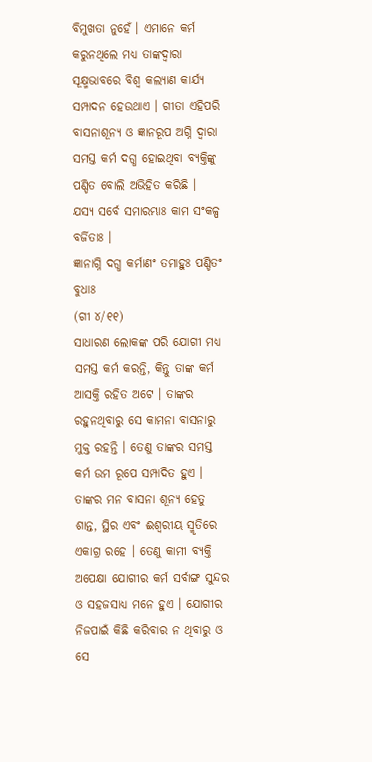ବିମୁଖତା ନୁହେଁ । ଏମାନେ କର୍ମ କରୁନଥିଲେ ମଧ୍ୟ ତାଙ୍କଦ୍ୱାରା ସୂକ୍ଷ୍ମଭାବରେ ବିଶ୍ୱ କଲ୍ୟାଣ କାର୍ଯ୍ୟ ସମ୍ପାଦନ ହେଉଥାଏ । ଗୀତା ଏହିପରି ବାସନାଶୂନ୍ୟ ଓ ଜ୍ଞାନରୂପ ଅଗ୍ନି ଦ୍ୱାରା ସମସ୍ତ କର୍ମ ଦଗ୍ଧ ହୋଇଥିବା ବ୍ୟକ୍ତିଙ୍କୁ ପଣ୍ଡିତ ବୋଲି ଅଭିହିତ କରିଛି ।
ଯସ୍ୟ ସର୍ବେ ସମାରମ୍ଭାଃ କାମ ସଂକଳ୍ପ ବର୍ଜିତାଃ ।
ଜ୍ଞାନାଗ୍ନି ଦଗ୍ଧ କର୍ମାଣଂ ତମାହୁଃ ପଣ୍ଡିତଂ ବୁଧାଃ
(ଗୀ ୪/୧୧)
ସାଧାରଣ ଲୋକଙ୍କ ପରି ଯୋଗୀ ମଧ୍ୟ ସମସ୍ତ କର୍ମ କରନ୍ତି, କିନ୍ତୁ ତାଙ୍କ କର୍ମ ଆସକ୍ତି ରହିତ ଅଟେ । ତାଙ୍କର ରହୁନଥିବାରୁ ସେ କାମନା ବାସନାରୁ ମୁକ୍ତ ରହନ୍ତି । ତେଣୁ ତାଙ୍କର ସମସ୍ତ କର୍ମ ଉମ ରୂପେ ସମ୍ପାଦିତ ହୁଏ । ତାଙ୍କର ମନ ବାସନା ଶୂନ୍ୟ ହେତୁ ଶାନ୍ତ, ସ୍ଥିର ଏବଂ ଈଶ୍ୱରୀୟ ସ୍ମୃତିରେ ଏକାଗ୍ର ରହେ । ତେଣୁ କାମୀ ବ୍ୟକ୍ତି ଅପେକ୍ଷା ଯୋଗୀର କର୍ମ ସର୍ବାଙ୍ଗ ସୁନ୍ଦର ଓ ସହଜସାଧ୍ୟ ମନେ ହୁଏ । ଯୋଗୀର ନିଜପାଇଁ କିଛି କରିବାର ନ ଥିବାରୁ ଓ ସେ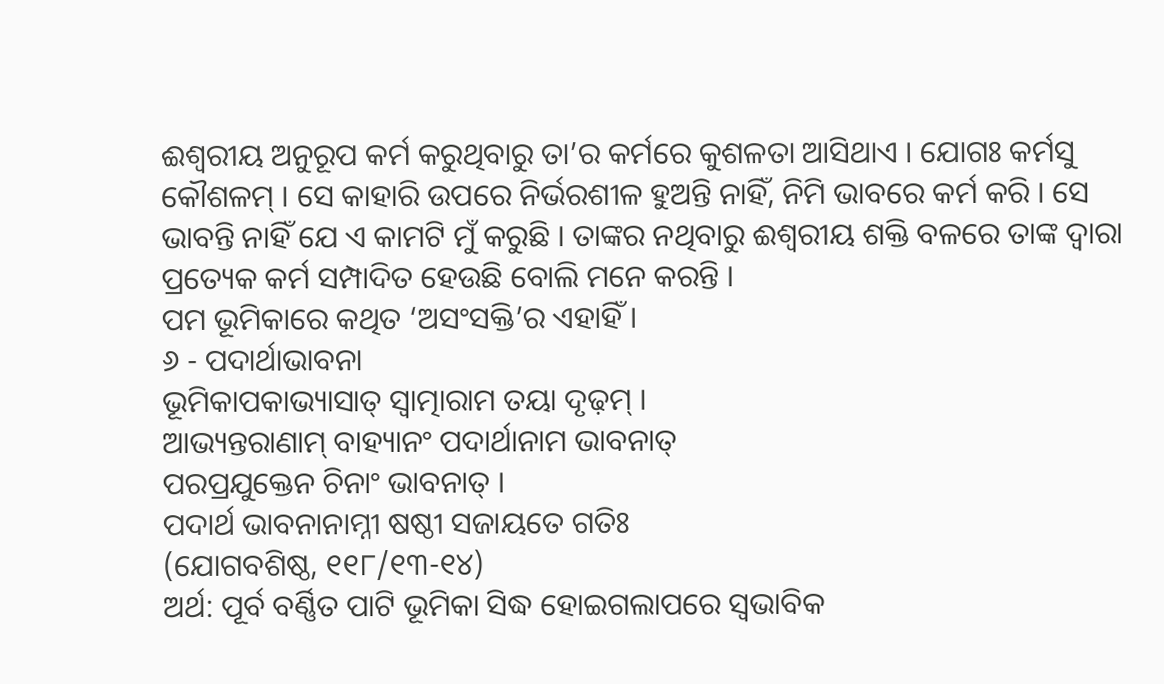ଈଶ୍ୱରୀୟ ଅନୁରୂପ କର୍ମ କରୁଥିବାରୁ ତା’ର କର୍ମରେ କୁଶଳତା ଆସିଥାଏ । ଯୋଗଃ କର୍ମସୁ କୌଶଳମ୍ । ସେ କାହାରି ଉପରେ ନିର୍ଭରଶୀଳ ହୁଅନ୍ତି ନାହିଁ, ନିମି ଭାବରେ କର୍ମ କରି । ସେ ଭାବନ୍ତି ନାହିଁ ଯେ ଏ କାମଟି ମୁଁ କରୁଛି । ତାଙ୍କର ନଥିବାରୁ ଈଶ୍ୱରୀୟ ଶକ୍ତି ବଳରେ ତାଙ୍କ ଦ୍ୱାରା ପ୍ରତ୍ୟେକ କର୍ମ ସମ୍ପାଦିତ ହେଉଛି ବୋଲି ମନେ କରନ୍ତି ।
ପମ ଭୂମିକାରେ କଥିତ ‘ଅସଂସକ୍ତି’ର ଏହାହିଁ ।
୬ - ପଦାର୍ଥାଭାବନା
ଭୂମିକାପକାଭ୍ୟାସାତ୍ ସ୍ବାତ୍ମାରାମ ତୟା ଦୃଢ଼ମ୍ ।
ଆଭ୍ୟନ୍ତରାଣାମ୍ ବାହ୍ୟାନଂ ପଦାର୍ଥାନାମ ଭାବନାତ୍
ପରପ୍ରଯୁକ୍ତେନ ଚିନାଂ ଭାବନାତ୍ ।
ପଦାର୍ଥ ଭାବନାନାମ୍ନୀ ଷଷ୍ଠୀ ସଜାୟତେ ଗତିଃ
(ଯୋଗବଶିଷ୍ଠ, ୧୧୮/୧୩-୧୪)
ଅର୍ଥ: ପୂର୍ବ ବର୍ଣ୍ଣିତ ପାଟି ଭୂମିକା ସିଦ୍ଧ ହୋଇଗଲାପରେ ସ୍ବଭାବିକ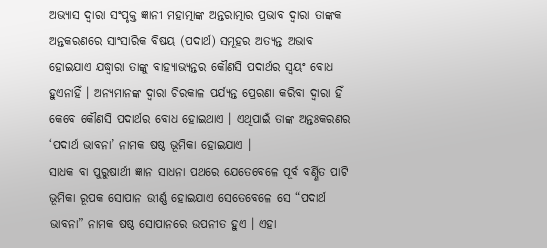ଅଭ୍ୟାସ ଦ୍ୱାରା ସଂପୃକ୍ତ ଜ୍ଞାନୀ ମହାତ୍ମାଙ୍କ ଅନ୍ତରାତ୍ମାର ପ୍ରଭାବ ଦ୍ୱାରା ତାଙ୍କକ ଅନ୍ତକରଣରେ ସାଂସାରିକ ବିଷୟ (ପଦାର୍ଥ) ସମୂହର ଅତ୍ୟନ୍ତ ଅଭାବ ହୋଇଯାଏ ଯଦ୍ଧ୍ୱାରା ତାଙ୍କୁ ବାହ୍ୟାଭ୍ୟନ୍ତର କୌଣସି ପଦାର୍ଥର ସ୍ବୟଂ ବୋଧ ହୁଏନାହିଁ । ଅନ୍ୟମାନଙ୍କ ଦ୍ୱାରା ଚିରକାଳ ପର୍ଯ୍ୟନ୍ତ ପ୍ରେରଣା କରିବା ଦ୍ୱାରା ହିଁ କେବେ କୌଣସି ପଦାର୍ଥର ବୋଧ ହୋଇଥାଏ । ଏଥିପାଇଁ ତାଙ୍କ ଅନ୍ତଃକରଣର ‘ପଦାର୍ଥ ଭାବନା’ ନାମକ ଷଷ୍ଠ ଭୂମିକା ହୋଇଯାଏ ।
ସାଧକ ବା ପୁରୁଷାର୍ଥୀ ଜ୍ଞାନ ସାଧନା ପଥରେ ଯେତେବେଳେ ପୂର୍ବ ବର୍ଣ୍ଣିତ ପାଟି ଭୂମିକା ରୂପକ ସୋପାନ ଉୀର୍ଣ୍ଣ ହୋଇଯାଏ ସେତେବେଳେ ସେ “ପଦାର୍ଥ ଭାବନା” ନାମକ ଷଷ୍ଠ ସୋପାନରେ ଉପନୀତ ହୁଏ । ଏହା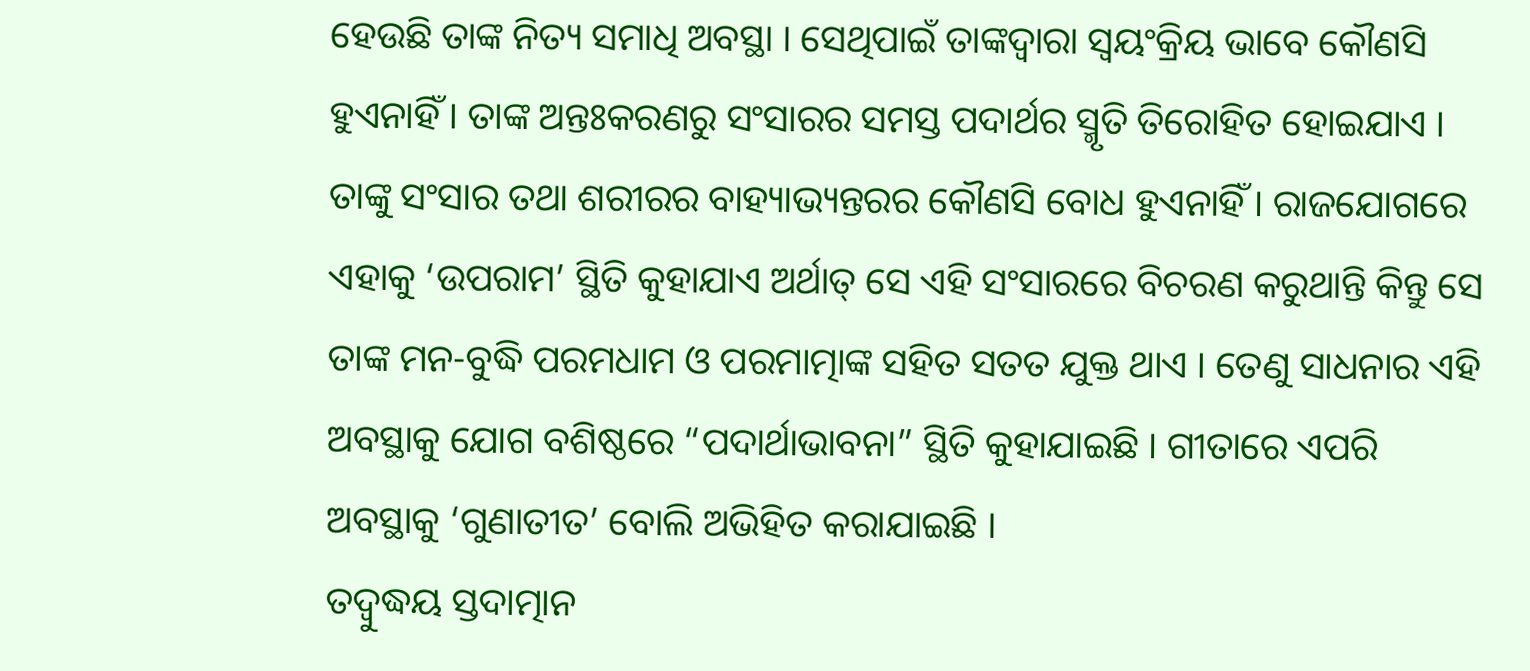ହେଉଛି ତାଙ୍କ ନିତ୍ୟ ସମାଧି ଅବସ୍ଥା । ସେଥିପାଇଁ ତାଙ୍କଦ୍ୱାରା ସ୍ବୟଂକ୍ରିୟ ଭାବେ କୌଣସି ହୁଏନାହିଁ । ତାଙ୍କ ଅନ୍ତଃକରଣରୁ ସଂସାରର ସମସ୍ତ ପଦାର୍ଥର ସ୍ମୃତି ତିରୋହିତ ହୋଇଯାଏ । ତାଙ୍କୁ ସଂସାର ତଥା ଶରୀରର ବାହ୍ୟାଭ୍ୟନ୍ତରର କୌଣସି ବୋଧ ହୁଏନାହିଁ । ରାଜଯୋଗରେ ଏହାକୁ ‘ଉପରାମ’ ସ୍ଥିତି କୁହାଯାଏ ଅର୍ଥାତ୍ ସେ ଏହି ସଂସାରରେ ବିଚରଣ କରୁଥାନ୍ତି କିନ୍ତୁ ସେ ତାଙ୍କ ମନ-ବୁଦ୍ଧି ପରମଧାମ ଓ ପରମାତ୍ମାଙ୍କ ସହିତ ସତତ ଯୁକ୍ତ ଥାଏ । ତେଣୁ ସାଧନାର ଏହି ଅବସ୍ଥାକୁ ଯୋଗ ବଶିଷ୍ଠରେ “ପଦାର୍ଥାଭାବନା” ସ୍ଥିତି କୁହାଯାଇଛି । ଗୀତାରେ ଏପରି ଅବସ୍ଥାକୁ ‘ଗୁଣାତୀତ’ ବୋଲି ଅଭିହିତ କରାଯାଇଛି ।
ତଦ୍ବୁଦ୍ଧୟ ସ୍ତଦାତ୍ମାନ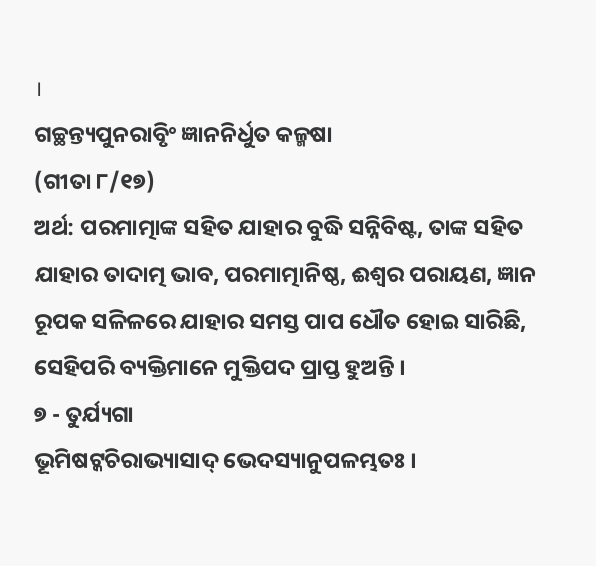।
ଗଚ୍ଛନ୍ତ୍ୟପୁନରାବୃିଂ ଜ୍ଞାନନିର୍ଧୁତ କଳ୍ମଷା
(ଗୀତା ୮/୧୭)
ଅର୍ଥ: ପରମାତ୍ମାଙ୍କ ସହିତ ଯାହାର ବୁଦ୍ଧି ସନ୍ନିବିଷ୍ଟ, ତାଙ୍କ ସହିତ ଯାହାର ତାଦାତ୍ମ ଭାବ, ପରମାତ୍ମାନିଷ୍ଠ, ଈଶ୍ୱର ପରାୟଣ, ଜ୍ଞାନ ରୂପକ ସଳିଳରେ ଯାହାର ସମସ୍ତ ପାପ ଧୌତ ହୋଇ ସାରିଛି, ସେହିପରି ବ୍ୟକ୍ତିମାନେ ମୁକ୍ତିପଦ ପ୍ରାପ୍ତ ହୁଅନ୍ତି ।
୭ - ତୁର୍ଯ୍ୟଗା
ଭୂମିଷଟ୍କଚିରାଭ୍ୟାସାଦ୍ ଭେଦସ୍ୟାନୁପଳମ୍ଭତଃ ।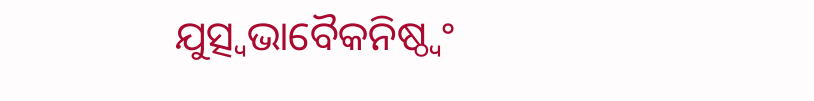ଯୁତ୍ସ୍ୱଭାବୈକନିଷ୍ଠ୍ୱଂ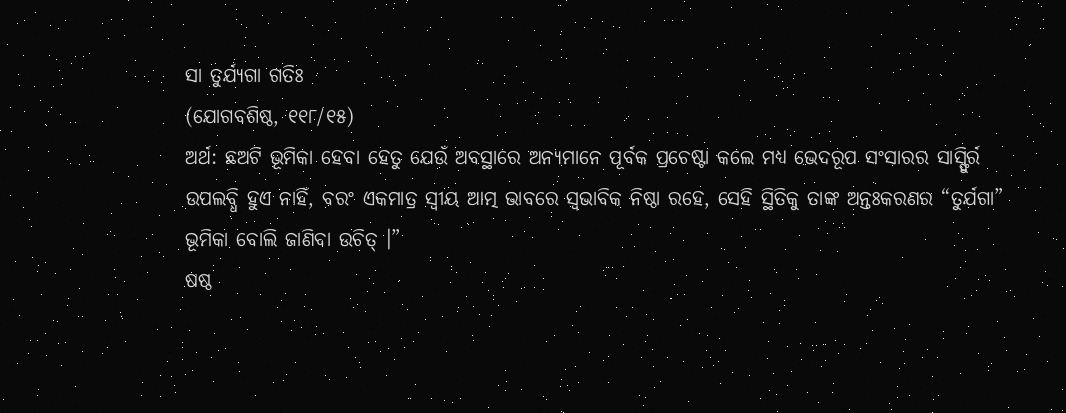ସା ତୁର୍ଯ୍ୟଗା ଗତିଃ
(ଯୋଗବଶିଷ୍ଠ, ୧୧୮/୧୫)
ଅର୍ଥ: ଛଅଟି ଭୂମିକା ହେବା ହେତୁ ଯେଉଁ ଅବସ୍ଥାରେ ଅନ୍ୟମାନେ ପୂର୍ବକ ପ୍ରଚେଷ୍ଟା କଲେ ମଧ୍ୟ ଭେଦରୂପ ସଂସାରର ସାସ୍ଫୁିର୍ର ଉପଲବ୍ଧି ହୁଏ ନାହିଁ, ବରଂ ଏକମାତ୍ର ସ୍ବୀୟ ଆତ୍ମ ଭାବରେ ସ୍ବଭାବିକ ନିଷ୍ଠା ରହେ, ସେହି ସ୍ଥିତିକୁ ତାଙ୍କ ଅନ୍ତଃକରଣର “ତୁର୍ଯଗା” ଭୂମିକା ବୋଲି ଜାଣିବା ଉଚିତ୍ ।”
ଷଷ୍ଠ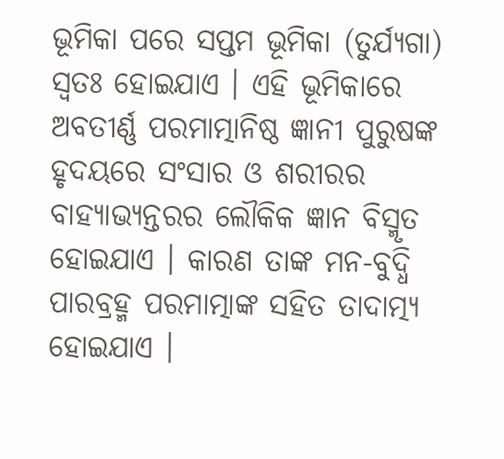ଭୂମିକା ପରେ ସପ୍ତମ ଭୂମିକା (ତୁର୍ଯ୍ୟଗା) ସ୍ବତଃ ହୋଇଯାଏ । ଏହି ଭୂମିକାରେ ଅବତୀର୍ଣ୍ଣ ପରମାତ୍ମାନିଷ୍ଠ ଜ୍ଞାନୀ ପୁରୁଷଙ୍କ ହୃଦୟରେ ସଂସାର ଓ ଶରୀରର ବାହ୍ୟାଭ୍ୟନ୍ତରର ଲୌକିକ ଜ୍ଞାନ ବିସ୍ମୃତ ହୋଇଯାଏ । କାରଣ ତାଙ୍କ ମନ-ବୁଦ୍ଧି ପାରବ୍ରହ୍ମ ପରମାତ୍ମାଙ୍କ ସହିତ ତାଦାତ୍ମ୍ୟ ହୋଇଯାଏ ।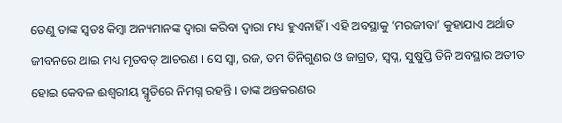ତେଣୁ ତାଙ୍କ ସ୍ବତଃ କିମ୍ବା ଅନ୍ୟମାନଙ୍କ ଦ୍ୱାରା କରିବା ଦ୍ୱାରା ମଧ୍ୟ ହୁଏନାହିଁ । ଏହି ଅବସ୍ଥାକୁ ‘ମରଜୀବା’ କୁହାଯାଏ ଅର୍ଥାତ ଜୀବନରେ ଥାଇ ମଧ୍ୟ ମୃତବତ୍ ଆଚରଣ । ସେ ସ୍ୱା, ରଜ, ତମ ତିନିଗୁଣର ଓ ଜାଗ୍ରତ, ସ୍ବପ୍ନ, ସୁଷୁପ୍ତି ତିନି ଅବସ୍ଥାର ଅତୀତ ହୋଇ କେବଳ ଈଶ୍ୱରୀୟ ସ୍ମୃତିରେ ନିମଗ୍ନ ରହନ୍ତି । ତାଙ୍କ ଅନ୍ତକରଣର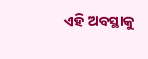ଏହି ଅବସ୍ଥାକୁ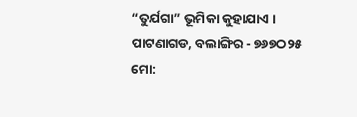“ତୁର୍ଯଗା” ଭୂମିକା କୁହାଯାଏ ।
ପାଟଣାଗଡ, ବଲାଙ୍ଗିର - ୭୬୭ଠ୨୫
ମୋ: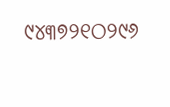୯୪୩୭୨୧ଠ୨୯୬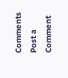Comments
Post a Comment